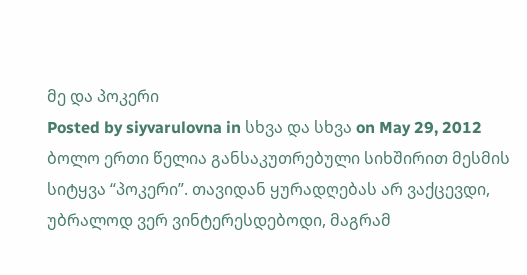მე და პოკერი
Posted by siyvarulovna in სხვა და სხვა on May 29, 2012
ბოლო ერთი წელია განსაკუთრებული სიხშირით მესმის სიტყვა “პოკერი”. თავიდან ყურადღებას არ ვაქცევდი, უბრალოდ ვერ ვინტერესდებოდი, მაგრამ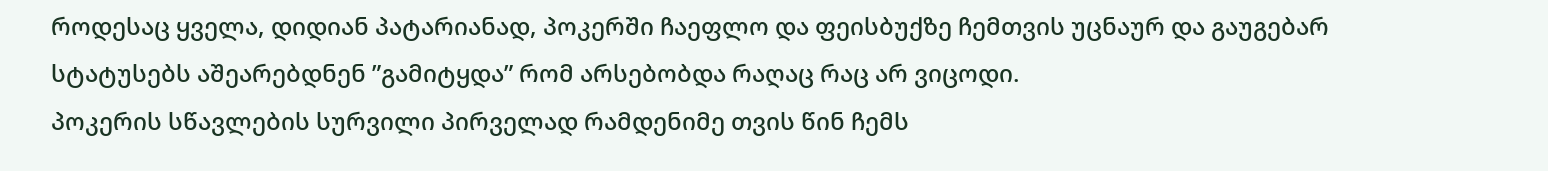როდესაც ყველა, დიდიან პატარიანად, პოკერში ჩაეფლო და ფეისბუქზე ჩემთვის უცნაურ და გაუგებარ სტატუსებს აშეარებდნენ ”გამიტყდა” რომ არსებობდა რაღაც რაც არ ვიცოდი.
პოკერის სწავლების სურვილი პირველად რამდენიმე თვის წინ ჩემს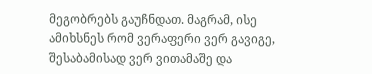მეგობრებს გაუჩნდათ. მაგრამ, ისე ამიხსნეს რომ ვერაფერი ვერ გავიგე, შესაბამისად ვერ ვითამაშე და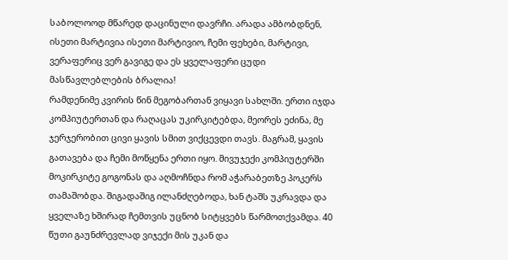საბოლოოდ მწარედ დაცინული დავრჩი. არადა ამბობდნენ, ისეთი მარტივია ისეთი მარტივიო, ჩემი ფეხები, მარტივი, ვერაფერიც ვერ გავიგე და ეს ყველაფერი ცუდი მასწავლებლების ბრალია!
რამდენიმე კვირის წინ მეგობართან ვიყავი სახლში. ერთი იჯდა კომპიუტერთან და რაღაცას უკირკიტებდა, მეორეს ეძინა, მე ჯერჯერობით ცივი ყავის სმით ვიქცევდი თავს. მაგრამ, ყავის გათავება და ჩემი მოწყენა ერთი იყო. მივუჯექი კომპიუტერში მოკირკიტე გოგონას და აღმოჩნდა რომ აჭარაბეთზე პოკერს თამაშობდა. შიგადაშიგ ილანძღებოდა, ხან ტაშს უკრავდა და ყველაზე ხშირად ჩემთვის უცნობ სიტყვებს წარმოთქვამდა. 40 წუთი გაუნძრევლად ვიჯექი მის უკან და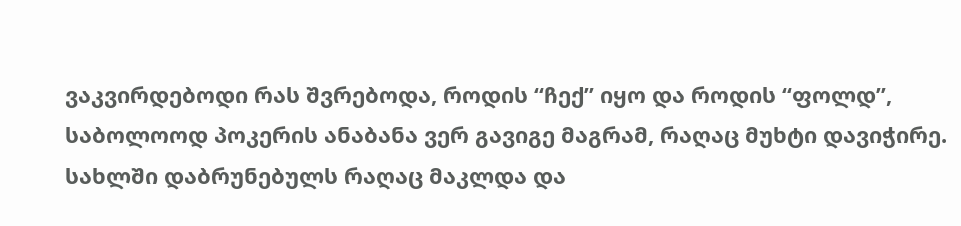ვაკვირდებოდი რას შვრებოდა, როდის “ჩექ” იყო და როდის “ფოლდ”, საბოლოოდ პოკერის ანაბანა ვერ გავიგე მაგრამ, რაღაც მუხტი დავიჭირე. სახლში დაბრუნებულს რაღაც მაკლდა და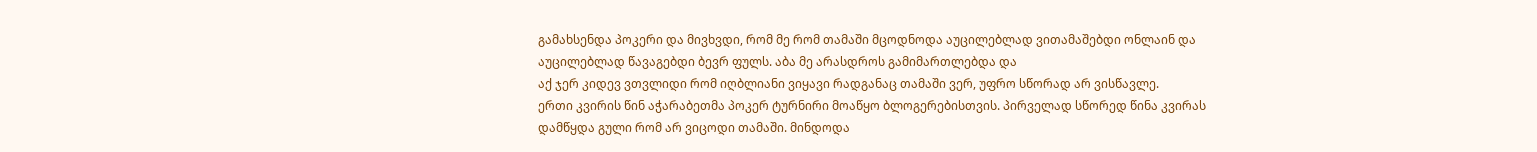გამახსენდა პოკერი და მივხვდი, რომ მე რომ თამაში მცოდნოდა აუცილებლად ვითამაშებდი ონლაინ და აუცილებლად წავაგებდი ბევრ ფულს. აბა მე არასდროს გამიმართლებდა და
აქ ჯერ კიდევ ვთვლიდი რომ იღბლიანი ვიყავი რადგანაც თამაში ვერ, უფრო სწორად არ ვისწავლე.
ერთი კვირის წინ აჭარაბეთმა პოკერ ტურნირი მოაწყო ბლოგერებისთვის. პირველად სწორედ წინა კვირას დამწყდა გული რომ არ ვიცოდი თამაში. მინდოდა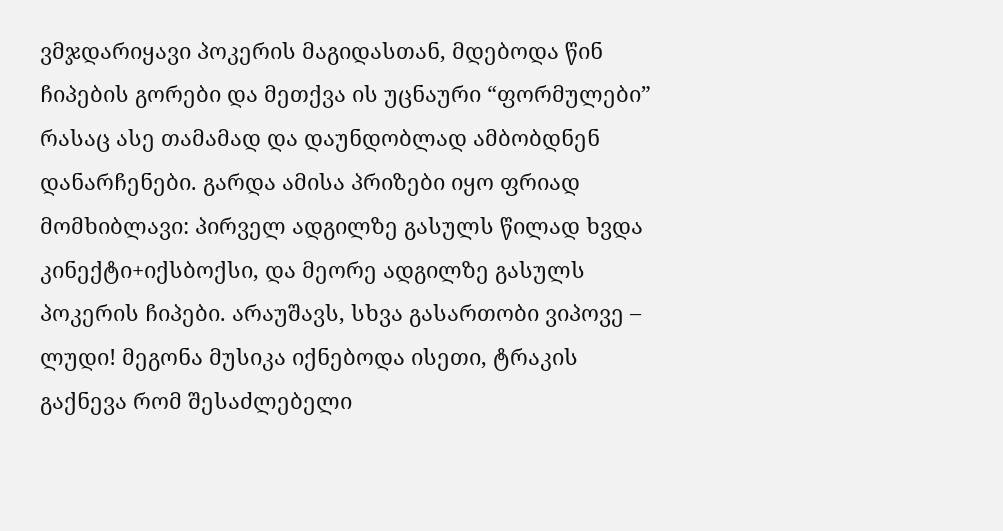ვმჯდარიყავი პოკერის მაგიდასთან, მდებოდა წინ ჩიპების გორები და მეთქვა ის უცნაური “ფორმულები” რასაც ასე თამამად და დაუნდობლად ამბობდნენ დანარჩენები. გარდა ამისა პრიზები იყო ფრიად მომხიბლავი: პირველ ადგილზე გასულს წილად ხვდა კინექტი+იქსბოქსი, და მეორე ადგილზე გასულს პოკერის ჩიპები. არაუშავს, სხვა გასართობი ვიპოვე – ლუდი! მეგონა მუსიკა იქნებოდა ისეთი, ტრაკის გაქნევა რომ შესაძლებელი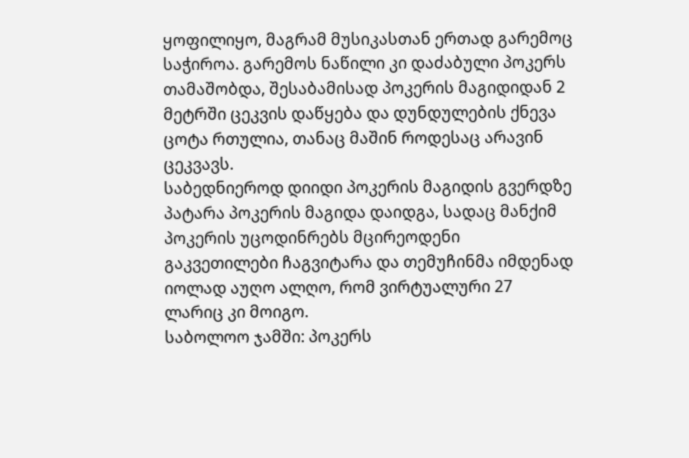ყოფილიყო, მაგრამ მუსიკასთან ერთად გარემოც საჭიროა. გარემოს ნაწილი კი დაძაბული პოკერს თამაშობდა, შესაბამისად პოკერის მაგიდიდან 2 მეტრში ცეკვის დაწყება და დუნდულების ქნევა ცოტა რთულია, თანაც მაშინ როდესაც არავინ ცეკვავს.
საბედნიეროდ დიიდი პოკერის მაგიდის გვერდზე პატარა პოკერის მაგიდა დაიდგა, სადაც მანქიმ პოკერის უცოდინრებს მცირეოდენი გაკვეთილები ჩაგვიტარა და თემუჩინმა იმდენად იოლად აუღო ალღო, რომ ვირტუალური 27 ლარიც კი მოიგო.
საბოლოო ჯამში: პოკერს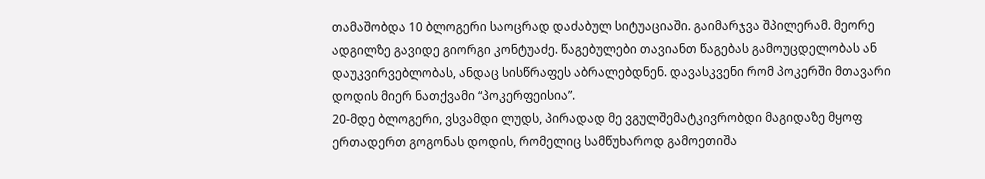თამაშობდა 10 ბლოგერი საოცრად დაძაბულ სიტუაციაში. გაიმარჯვა შპილერამ. მეორე ადგილზე გავიდე გიორგი კონტუაძე. წაგებულები თავიანთ წაგებას გამოუცდელობას ან დაუკვირვებლობას, ანდაც სისწრაფეს აბრალებდნენ. დავასკვენი რომ პოკერში მთავარი დოდის მიერ ნათქვამი “პოკერფეისია”.
20-მდე ბლოგერი, ვსვამდი ლუდს, პირადად მე ვგულშემატკივრობდი მაგიდაზე მყოფ ერთადერთ გოგონას დოდის, რომელიც სამწუხაროდ გამოეთიშა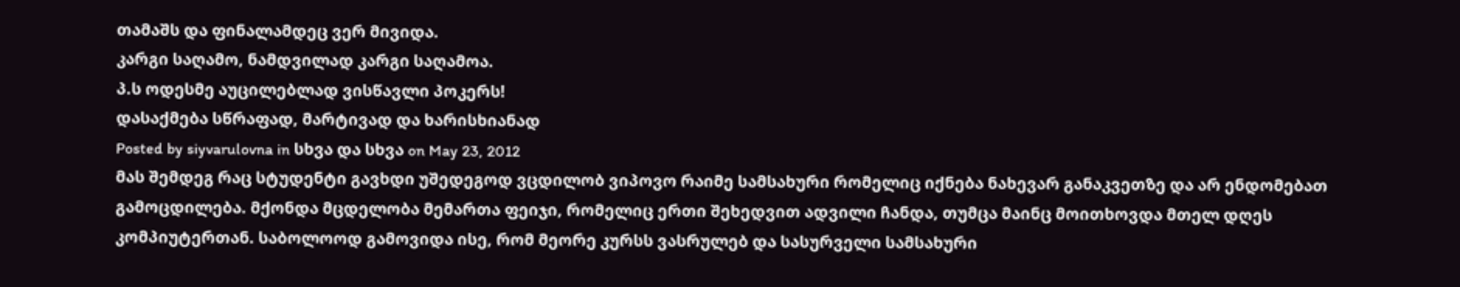თამაშს და ფინალამდეც ვერ მივიდა.
კარგი საღამო, ნამდვილად კარგი საღამოა.
პ.ს ოდესმე აუცილებლად ვისწავლი პოკერს!
დასაქმება სწრაფად, მარტივად და ხარისხიანად
Posted by siyvarulovna in სხვა და სხვა on May 23, 2012
მას შემდეგ რაც სტუდენტი გავხდი უშედეგოდ ვცდილობ ვიპოვო რაიმე სამსახური რომელიც იქნება ნახევარ განაკვეთზე და არ ენდომებათ გამოცდილება. მქონდა მცდელობა მემართა ფეიჯი, რომელიც ერთი შეხედვით ადვილი ჩანდა, თუმცა მაინც მოითხოვდა მთელ დღეს კომპიუტერთან. საბოლოოდ გამოვიდა ისე, რომ მეორე კურსს ვასრულებ და სასურველი სამსახური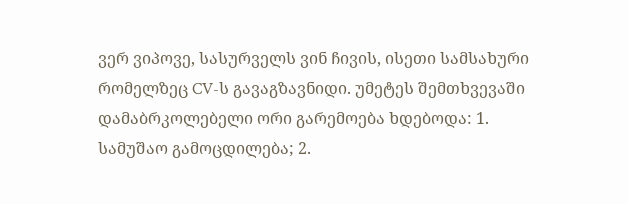ვერ ვიპოვე, სასურველს ვინ ჩივის, ისეთი სამსახური რომელზეც CV-ს გავაგზავნიდი. უმეტეს შემთხვევაში დამაბრკოლებელი ორი გარემოება ხდებოდა: 1. სამუშაო გამოცდილება; 2.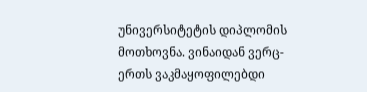უნივერსიტეტის დიპლომის მოთხოვნა. ვინაიდან ვერც-ერთს ვაკმაყოფილებდი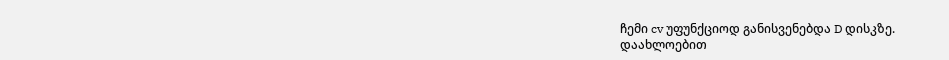ჩემი cv უფუნქციოდ განისვენებდა D დისკზე.
დაახლოებით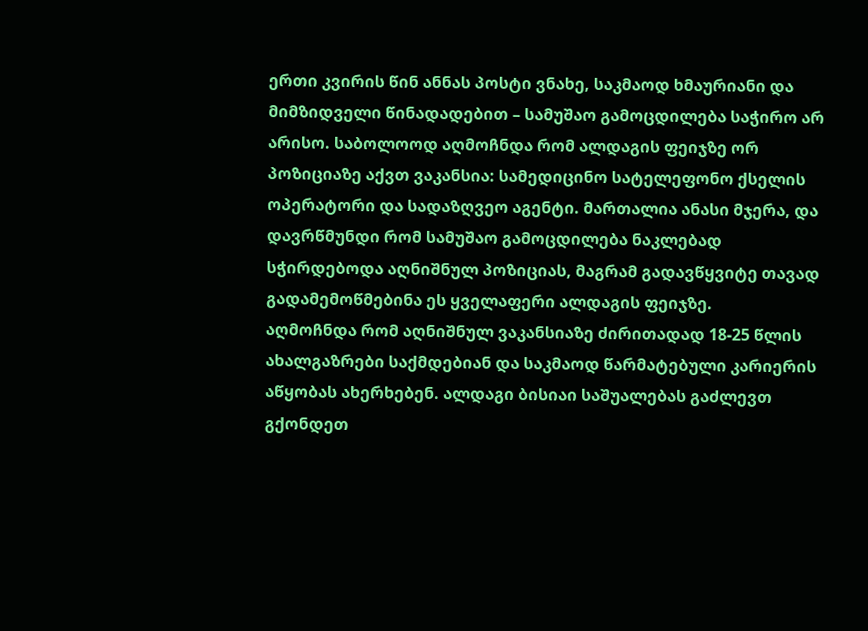ერთი კვირის წინ ანნას პოსტი ვნახე, საკმაოდ ხმაურიანი და მიმზიდველი წინადადებით – სამუშაო გამოცდილება საჭირო არ არისო. საბოლოოდ აღმოჩნდა რომ ალდაგის ფეიჯზე ორ პოზიციაზე აქვთ ვაკანსია: სამედიცინო სატელეფონო ქსელის ოპერატორი და სადაზღვეო აგენტი. მართალია ანასი მჯერა, და დავრწმუნდი რომ სამუშაო გამოცდილება ნაკლებად სჭირდებოდა აღნიშნულ პოზიციას, მაგრამ გადავწყვიტე თავად გადამემოწმებინა ეს ყველაფერი ალდაგის ფეიჯზე.
აღმოჩნდა რომ აღნიშნულ ვაკანსიაზე ძირითადად 18-25 წლის ახალგაზრები საქმდებიან და საკმაოდ წარმატებული კარიერის აწყობას ახერხებენ. ალდაგი ბისიაი საშუალებას გაძლევთ გქონდეთ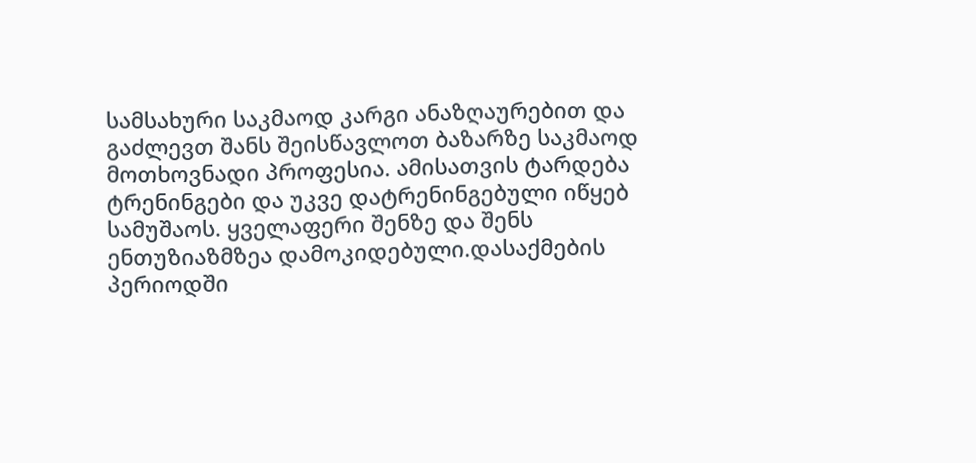სამსახური საკმაოდ კარგი ანაზღაურებით და გაძლევთ შანს შეისწავლოთ ბაზარზე საკმაოდ მოთხოვნადი პროფესია. ამისათვის ტარდება ტრენინგები და უკვე დატრენინგებული იწყებ სამუშაოს. ყველაფერი შენზე და შენს ენთუზიაზმზეა დამოკიდებული.დასაქმების პერიოდში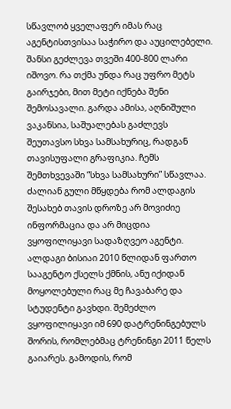სწავლობ ყველაფერ იმას რაც აგენტისთვისაა საჭირო და აუცილებელი. შანსი გეძლევა თვეში 400-800 ლარი იშოვო. რა თქმა უნდა რაც უფრო მეტს გაირჯები, მით მეტი იქნება შენი შემოსავალი. გარდა ამისა, აღნიშული ვაკანსია, საშუალებას გაძლევს შეუთავსო სხვა სამსახურიც, რადგან თავისუფალი გრაფიკია. ჩემს შემთხვევაში “სხვა სამსახური” სწავლაა. ძალიან გული მწყდება რომ ალდაგის შესახებ თავის დროზე არ მოვიძიე ინფორმაცია და არ მიცდია ვყოფილიყავი სადაზღვეო აგენტი. ალდაგი ბისიაი 2010 წლიდან ფართო სააგენტო ქსელს ქმნის, ანუ იქიდან მოყოლებული რაც მე ჩავაბარე და სტუდენტი გავხდი. შემეძლო ვყოფილიყავი იმ 690 დატრენინგებულს შორის, რომლებმაც ტრენინგი 2011 წელს გაიარეს. გამოდის, რომ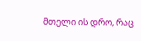მთელი ის დრო, რაც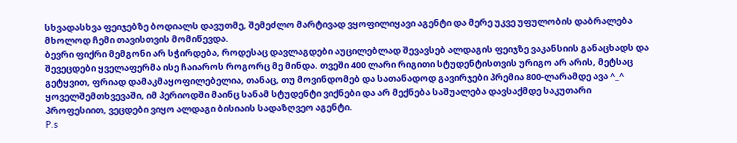სხვადასხვა ფეიჯებზე ბოდიალს დავუთმე, შემეძლო მარტივად ვყოფილიყავი აგენტი და მერე უკვე უფულობის დაბრალება მხოლოდ ჩემი თავისთვის მომიწევდა.
ბევრი ფიქრი მემგონი არ სჭირდება, როდესაც დავლაგდები აუცილებლად შევავსებ ალდაგის ფეიჯზე ვაკანსიის განაცხადს და შევეცდები ყველაფერმა ისე ჩაიაროს როგორც მე მინდა. თვეში 400 ლარი რიგითი სტუდენტისთვის ურიგო არ არის, მეტსაც გეტყვით, ფრიად დამაკმაყოფილებელია, თანაც, თუ მოვინდომებ და სათანადოდ გავირჯები პრემია 800-ლარამდე ავა ^_^ ყოველშემთხვევაში, იმ პერიოდში მაინც სანამ სტუდენტი ვიქნები და არ მექნება საშუალება დავსაქმდე საკუთარი პროფესიით, ვეცდები ვიყო ალდაგი ბისიაის სადაზღვეო აგენტი.
P.s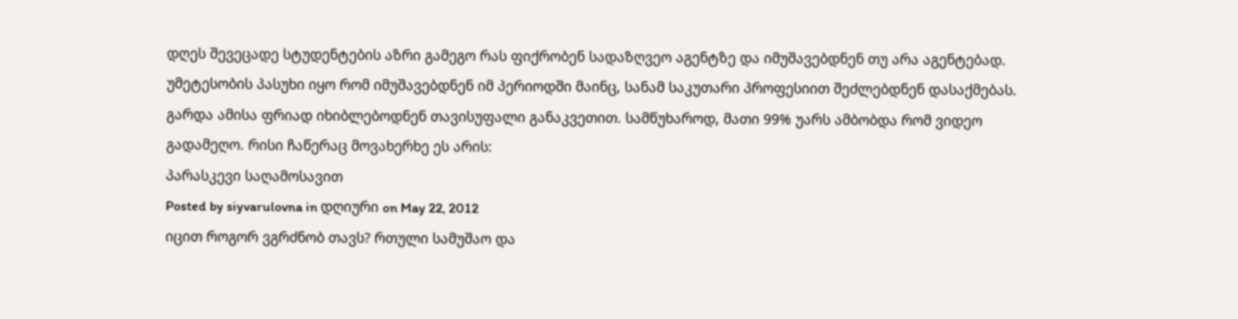დღეს შევეცადე სტუდენტების აზრი გამეგო რას ფიქრობენ სადაზღვეო აგენტზე და იმუშავებდნენ თუ არა აგენტებად. უმეტესობის პასუხი იყო რომ იმუშავებდნენ იმ პერიოდში მაინც, სანამ საკუთარი პროფესიით შეძლებდნენ დასაქმებას. გარდა ამისა ფრიად იხიბლებოდნენ თავისუფალი განაკვეთით. სამწუხაროდ, მათი 99% უარს ამბობდა რომ ვიდეო გადამეღო. რისი ჩაწერაც მოვახერხე ეს არის:
პარასკევი საღამოსავით
Posted by siyvarulovna in დღიური on May 22, 2012
იცით როგორ ვგრძნობ თავს? რთული სამუშაო და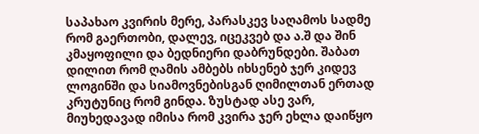საპახაო კვირის მერე, პარასკევ საღამოს სადმე რომ გაერთობი, დალევ, იცეკვებ და ა.შ და შინ კმაყოფილი და ბედნიერი დაბრუნდები. შაბათ დილით რომ ღამის ამბებს იხსენებ ჯერ კიდევ ლოგინში და სიამოვნებისგან ღიმილთან ერთად კრუტუნიც რომ გინდა. ზუსტად ასე ვარ, მიუხედავად იმისა რომ კვირა ჯერ ეხლა დაიწყო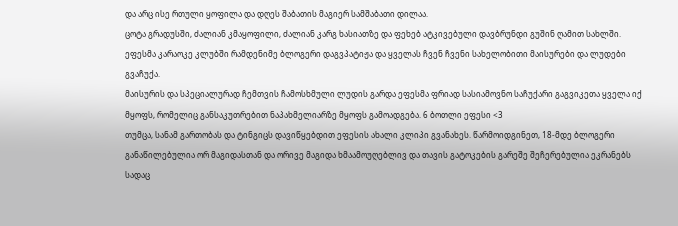და არც ისე რთული ყოფილა და დღეს შაბათის მაგიერ სამშაბათი დილაა.
ცოტა გრადუსში, ძალიან კმაყოფილი, ძალიან კარგ ხასიათზე და ფეხებ ატკივებული დავბრუნდი გუშინ ღამით სახლში. ეფესმა კარაოკე კლუბში რამდენიმე ბლოგერი დაგვპატიჟა და ყველას ჩვენ ჩვენი სახელობითი მაისურები და ლუდები გვაჩუქა.
მაისურის და სპეციალურად ჩემთვის ჩამოსხმული ლუდის გარდა ეფესმა ფრიად სასიამოვნო საჩუქარი გაგვიკეთა ყველა იქ მყოფს, რომელიც განსაკუთრებით ნაპახმელიარზე მყოფს გამოადგება. 6 ბოთლი ეფესი <3
თუმცა, სანამ გართობას და ტინგიცს დავიწყებდით ეფესის ახალი კლიპი გვანახეს. წარმოიდგინეთ, 18-მდე ბლოგერი განაწილებულია ორ მაგიდასთან და ორივე მაგიდა ხმაამოუღებლივ და თავის გატოკების გარეშე შეჩერებულია ეკრანებს სადაც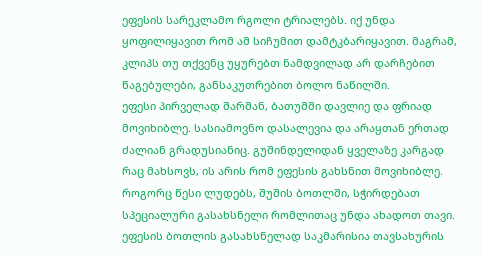ეფესის სარეკლამო რგოლი ტრიალებს. იქ უნდა ყოფილიყავით რომ ამ სიჩუმით დამტკბარიყავით. მაგრამ, კლიპს თუ თქვენც უყურებთ ნამდვილად არ დარჩებით წაგებულები, განსაკუთრებით ბოლო ნაწილში.
ეფესი პირველად შარშან, ბათუმში დავლიე და ფრიად მოვიხიბლე. სასიამოვნო დასალევია და არაყთან ერთად ძალიან გრადუსიანიც. გუშინდელიდან ყველაზე კარგად რაც მახსოვს, ის არის რომ ეფესის გახსნით მოვიხიბლე. როგორც წესი ლუდებს, შუშის ბოთლში, სჭირდებათ სპეციალური გასახსნელი რომლითაც უნდა ახადოთ თავი. ეფესის ბოთლის გასახსნელად საკმარისია თავსახურის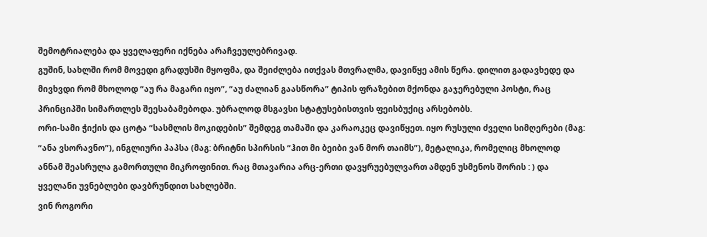შემოტრიალება და ყველაფერი იქნება არაჩვეულებრივად.
გუშინ, სახლში რომ მოვედი გრადუსში მყოფმა, და შეიძლება ითქვას მთვრალმა, დავიწყე ამის წერა. დილით გადავხედე და მივხვდი რომ მხოლოდ “აუ რა მაგარი იყო”, “აუ ძალიან გაასწორა” ტიპის ფრაზებით მქონდა გაჯერებული პოსტი, რაც პრინციპში სიმართლეს შეესაბამებოდა. უბრალოდ მსგავსი სტატუსებისთვის ფეისბუქიც არსებობს.
ორი-სამი ჭიქის და ცოტა “სასმლის მოკიდების” შემდეგ თამაში და კარაოკეც დავიწყეთ. იყო რუსული ძველი სიმღერები (მაგ: “ანა ვსორავნო”), ინგლიური პაპსა (მაგ: ბრიტნი სპირსის “ჰით მი ბეიბი ვან მორ თაიმს”), მეტალიკა, რომელიც მხოლოდ ანნამ შეასრულა გამორთული მიკროფინით. რაც მთავარია არც-ერთი დავყრუებულვართ ამდენ უსმენოს შორის : ) და ყველანი უვნებლები დავბრუნდით სახლებში.
ვინ როგორი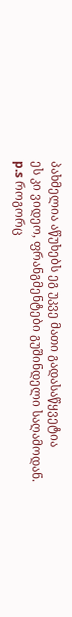პახმელია აწუხებს ეგ უკვე მათი გადასაწყვეტია
ეს კი ვიდეო, ფრანგმენტები გუშინდელი საღამოდან.
p.s როგორც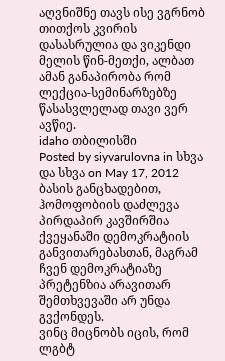აღვნიშნე თავს ისე ვგრნობ თითქოს კვირის დასასრულია და ვიკენდი მელის წინ-მეთქი, ალბათ ამან განაპირობა რომ ლექცია-სემინარზებზე წასასვლელად თავი ვერ ავწიე.
idaho თბილისში
Posted by siyvarulovna in სხვა და სხვა on May 17, 2012
ბასის განცხადებით, ჰომოფობიის დაძლევა პირდაპირ კავშირშია ქვეყანაში დემოკრატიის განვითარებასთან, მაგრამ ჩვენ დემოკრატიაზე პრეტენზია არავითარ შემთხვევაში არ უნდა გვქონდეს.
ვინც მიცნობს იცის, რომ ლგბტ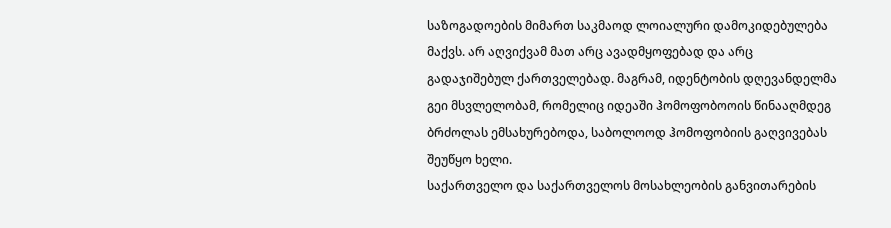საზოგადოების მიმართ საკმაოდ ლოიალური დამოკიდებულება მაქვს. არ აღვიქვამ მათ არც ავადმყოფებად და არც გადაჯიშებულ ქართველებად. მაგრამ, იდენტობის დღევანდელმა გეი მსვლელობამ, რომელიც იდეაში ჰომოფობოოის წინააღმდეგ ბრძოლას ემსახურებოდა, საბოლოოდ ჰომოფობიის გაღვივებას შეუწყო ხელი.
საქართველო და საქართველოს მოსახლეობის განვითარების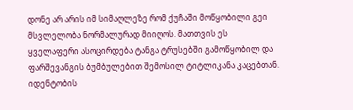დონე არ არის იმ სიმაღლეზე რომ ქუჩაში მოწყობილი გეი მსვლელობა ნორმალურად მიიღოს. მათთვის ეს ყველაფერი ასოცირდება ტანგა ტრუსებში გამოწყობილ და ფარშევანგის ბუმბულებით შემოსილ ტიტლიკანა კაცებთან.
იდენტობის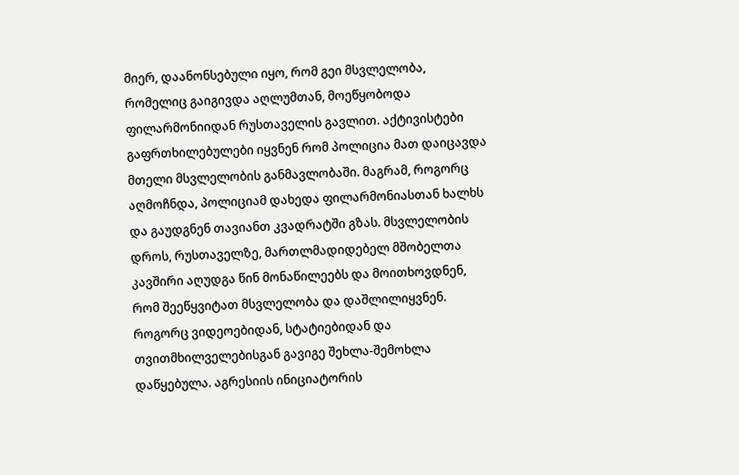მიერ, დაანონსებული იყო, რომ გეი მსვლელობა, რომელიც გაიგივდა აღლუმთან, მოეწყობოდა ფილარმონიიდან რუსთაველის გავლით. აქტივისტები გაფრთხილებულები იყვნენ რომ პოლიცია მათ დაიცავდა მთელი მსვლელობის განმავლობაში. მაგრამ, როგორც აღმოჩნდა, პოლიციამ დახედა ფილარმონიასთან ხალხს და გაუდგნენ თავიანთ კვადრატში გზას. მსვლელობის დროს, რუსთაველზე, მართლმადიდებელ მშობელთა კავშირი აღუდგა წინ მონაწილეებს და მოითხოვდნენ, რომ შეეწყვიტათ მსვლელობა და დაშლილიყვნენ. როგორც ვიდეოებიდან, სტატიებიდან და თვითმხილველებისგან გავიგე შეხლა-შემოხლა დაწყებულა. აგრესიის ინიციატორის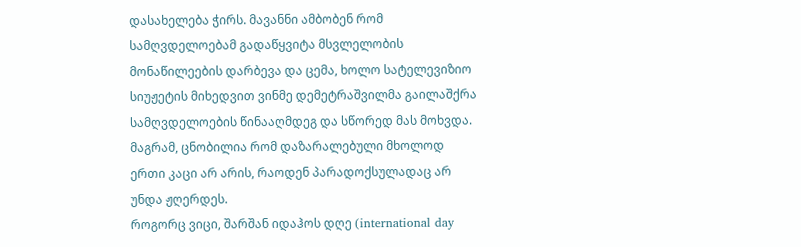დასახელება ჭირს. მავანნი ამბობენ რომ სამღვდელოებამ გადაწყვიტა მსვლელობის მონაწილეების დარბევა და ცემა, ხოლო სატელევიზიო სიუჟეტის მიხედვით ვინმე დემეტრაშვილმა გაილაშქრა სამღვდელოების წინააღმდეგ და სწორედ მას მოხვდა. მაგრამ, ცნობილია რომ დაზარალებული მხოლოდ ერთი კაცი არ არის, რაოდენ პარადოქსულადაც არ უნდა ჟღერდეს.
როგორც ვიცი, შარშან იდაჰოს დღე (international day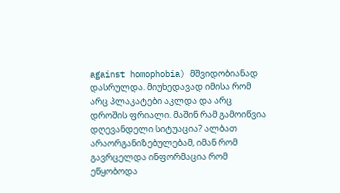against homophobia) მშვიდობიანად დასრულდა. მიუხედავად იმისა რომ არც პლაკატები აკლდა და არც დროშის ფრიალი. მაშინ რამ გამოიწვია დღევანდელი სიტუაცია? ალბათ არაორგანიზებულებამ, იმან რომ გავრცელდა ინფორმაცია რომ ეწყობოდა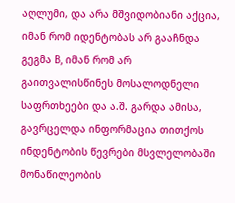აღლუმი, და არა მშვიდობიანი აქცია, იმან რომ იდენტობას არ გააჩნდა გეგმა B, იმან რომ არ გაითვალისწინეს მოსალოდნელი საფრთხეები და ა.შ. გარდა ამისა, გავრცელდა ინფორმაცია თითქოს ინდენტობის წევრები მსვლელობაში მონაწილეობის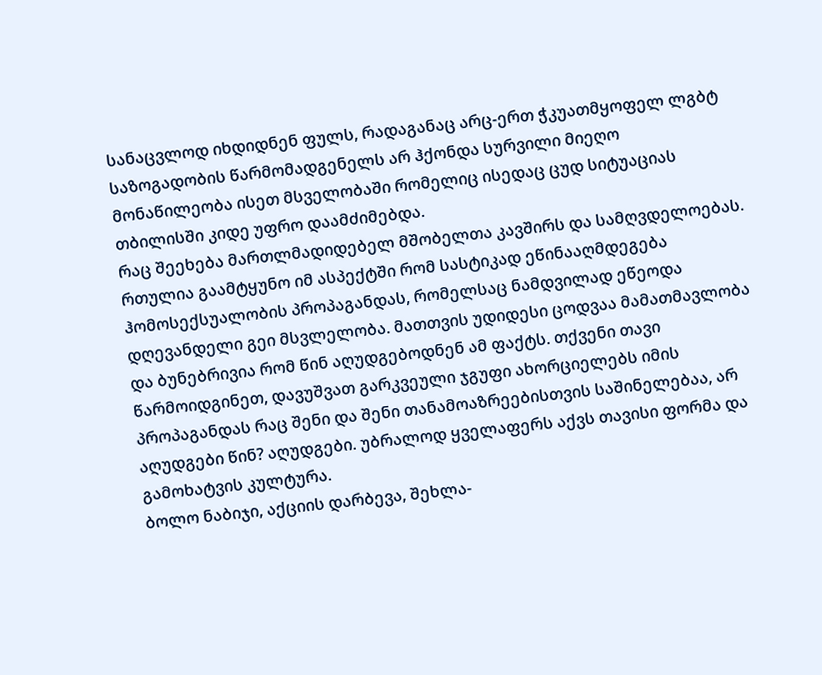სანაცვლოდ იხდიდნენ ფულს, რადაგანაც არც-ერთ ჭკუათმყოფელ ლგბტ საზოგადობის წარმომადგენელს არ ჰქონდა სურვილი მიეღო მონაწილეობა ისეთ მსველობაში რომელიც ისედაც ცუდ სიტუაციას თბილისში კიდე უფრო დაამძიმებდა.
რაც შეეხება მართლმადიდებელ მშობელთა კავშირს და სამღვდელოებას. რთულია გაამტყუნო იმ ასპექტში რომ სასტიკად ეწინააღმდეგება ჰომოსექსუალობის პროპაგანდას, რომელსაც ნამდვილად ეწეოდა დღევანდელი გეი მსვლელობა. მათთვის უდიდესი ცოდვაა მამათმავლობა და ბუნებრივია რომ წინ აღუდგებოდნენ ამ ფაქტს. თქვენი თავი წარმოიდგინეთ, დავუშვათ გარკვეული ჯგუფი ახორციელებს იმის პროპაგანდას რაც შენი და შენი თანამოაზრეებისთვის საშინელებაა, არ აღუდგები წინ? აღუდგები. უბრალოდ ყველაფერს აქვს თავისი ფორმა და გამოხატვის კულტურა.
ბოლო ნაბიჯი, აქციის დარბევა, შეხლა-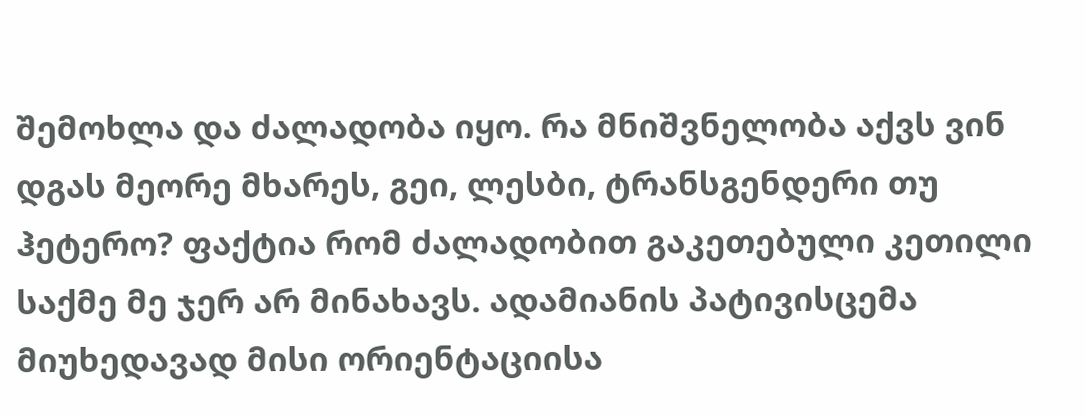შემოხლა და ძალადობა იყო. რა მნიშვნელობა აქვს ვინ დგას მეორე მხარეს, გეი, ლესბი, ტრანსგენდერი თუ ჰეტერო? ფაქტია რომ ძალადობით გაკეთებული კეთილი საქმე მე ჯერ არ მინახავს. ადამიანის პატივისცემა მიუხედავად მისი ორიენტაციისა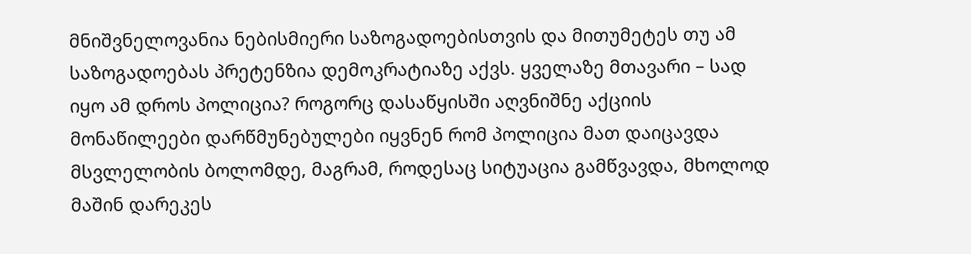მნიშვნელოვანია ნებისმიერი საზოგადოებისთვის და მითუმეტეს თუ ამ საზოგადოებას პრეტენზია დემოკრატიაზე აქვს. ყველაზე მთავარი – სად იყო ამ დროს პოლიცია? როგორც დასაწყისში აღვნიშნე აქციის მონაწილეები დარწმუნებულები იყვნენ რომ პოლიცია მათ დაიცავდა მსვლელობის ბოლომდე, მაგრამ, როდესაც სიტუაცია გამწვავდა, მხოლოდ მაშინ დარეკეს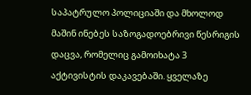საპატრულო პოლიციაში და მხოლოდ მაშინ ინებეს საზოგადოებრივი წესრიგის დაცვა, რომელიც გამოიხატა 3 აქტივისტის დაკავებაში. ყველაზე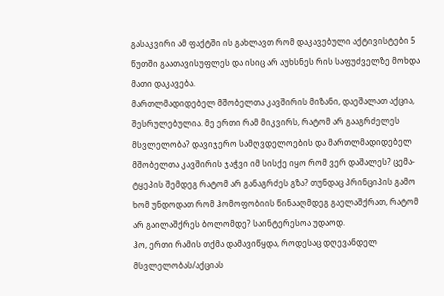გასაკვირი ამ ფაქტში ის გახლავთ რომ დაკავებული აქტივისტები 5 წუთში გაათავისუფლეს და ისიც არ აუხსნეს რის საფუძველზე მოხდა მათი დაკავება.
მართლმადიდებელ მშობელთა კავშირის მიზანი, დაეშალათ აქცია, შესრულებულია. მე ერთი რამ მიკვირს, რატომ არ გააგრძელეს მსვლელობა? დავიჯერო სამღვდელოების და მართლმადიდებელ მშობელთა კავშირის ჯაჭვი იმ სისქე იყო რომ ვერ დაშალეს? ცემა-ტყეპის შემდეგ რატომ არ განაგრძეს გზა? თუნდაც პრინციპის გამო
ხომ უნდოდათ რომ ჰომოფობიის წინააღმდეგ გაელაშქრათ, რატომ არ გაილაშქრეს ბოლომდე? საინტერესოა უდაოდ.
ჰო, ერთი რამის თქმა დამავიწყდა, როდესაც დღევანდელ მსვლელობას/აქციას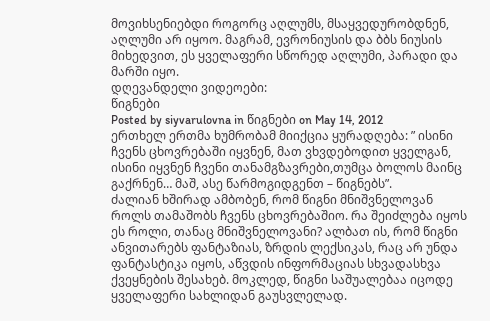მოვიხსენიებდი როგორც აღლუმს, მსაყვედურობდნენ, აღლუმი არ იყოო. მაგრამ, ევრონიუსის და ბბს ნიუსის მიხედვით, ეს ყველაფერი სწორედ აღლუმი, პარადი და მარში იყო.
დღევანდელი ვიდეოები:
წიგნები
Posted by siyvarulovna in წიგნები on May 14, 2012
ერთხელ ერთმა ხუმრობამ მიიქცია ყურადღება: ” ისინი ჩვენს ცხოვრებაში იყვნენ, მათ ვხვდებოდით ყველგან, ისინი იყვნენ ჩვენი თანამგზავრები,თუმცა ბოლოს მაინც გაქრნენ… მაშ, ასე წარმოგიდგენთ – წიგნებს”.
ძალიან ხშირად ამბობენ, რომ წიგნი მნიშვნელოვან როლს თამაშობს ჩვენს ცხოვრებაშიო. რა შეიძლება იყოს ეს როლი, თანაც მნიშვნელოვანი? ალბათ ის, რომ წიგნი ანვითარებს ფანტაზიას, ზრდის ლექსიკას, რაც არ უნდა ფანტასტიკა იყოს, აწვდის ინფორმაციას სხვადასხვა ქვეყნების შესახებ. მოკლედ, წიგნი საშუალებაა იცოდე ყველაფერი სახლიდან გაუსვლელად.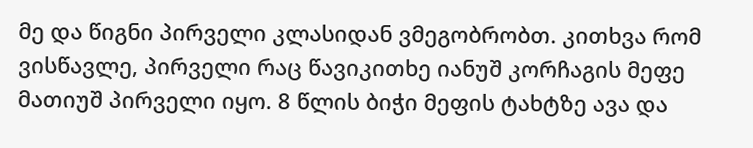მე და წიგნი პირველი კლასიდან ვმეგობრობთ. კითხვა რომ ვისწავლე, პირველი რაც წავიკითხე იანუშ კორჩაგის მეფე მათიუშ პირველი იყო. 8 წლის ბიჭი მეფის ტახტზე ავა და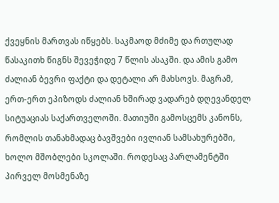ქვეყნის მართვას იწყებს. საკმაოდ მძიმე და რთულად წასაკითხ წიგნს შევეჭიდე 7 წლის ასაკში. და ამის გამო ძალიან ბევრი ფაქტი და დეტალი არ მახსოვს. მაგრამ, ერთ-ერთ ეპიზოდს ძალიან ხშირად ვადარებ დღევანდელ სიტუაციას საქართველოში. მათიუში გამოსცემს კანონს, რომლის თანახმადაც ბავშვები ივლიან სამსახურებში, ხოლო მშობლები სკოლაში. როდესაც პარლამენტში პირველ მოსმენაზე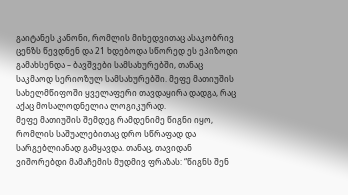გაიტანეს კანონი, რომლის მიხედვითაც ასაკობრივ ცენზს წევდნენ და 21 ხდებოდა სწორედ ეს ეპიზოდი გამახსენდა – ბავშვები სამსახურებში, თანაც საკმაოდ სერიოზულ სამსახურებში. მეფე მათიუშის სახელმწიფოში ყველაფერი თავდაყირა დადგა, რაც აქაც მოსალოდნელია ლოგიკურად.
მეფე მათიუშის შემდეგ რამდენიმე წიგნი იყო, რომლის საშუალებითაც დრო სწრაფად და სარგებლიანად გამყავდა. თანაც, თავიდან ვიშორებდი მამაჩემის მუდმივ ფრაზას: “წიგნს შენ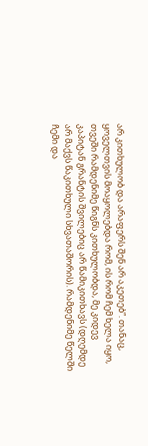არ კითხულობ და არაფერს შენ არ აკეთებ”. თანაც, ყოველთვის მოაყოლებდა რომ, ის რომ ჩემ ხელა იყო, თვეში რამდენიმე წიგნს კითხულობდა, მე კიდევ კაპიტან გრანტის შვილებიც არ წამიკითხავს (დღემდე არ მაქვს წაკითხული სხვათაშორის). რამდენიმე წელში ჩემი და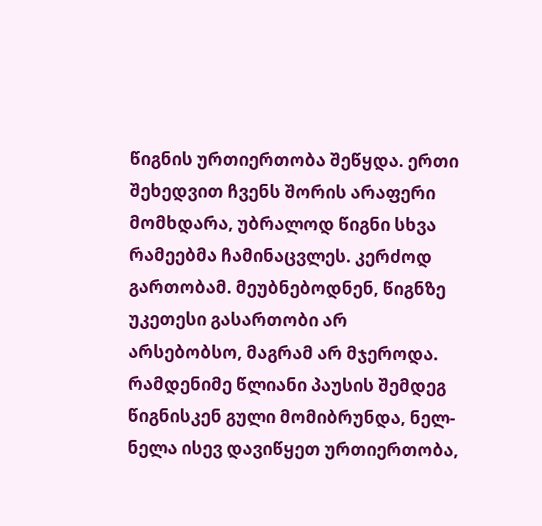წიგნის ურთიერთობა შეწყდა. ერთი შეხედვით ჩვენს შორის არაფერი მომხდარა, უბრალოდ წიგნი სხვა რამეებმა ჩამინაცვლეს. კერძოდ გართობამ. მეუბნებოდნენ, წიგნზე უკეთესი გასართობი არ არსებობსო, მაგრამ არ მჯეროდა.
რამდენიმე წლიანი პაუსის შემდეგ წიგნისკენ გული მომიბრუნდა, ნელ-ნელა ისევ დავიწყეთ ურთიერთობა,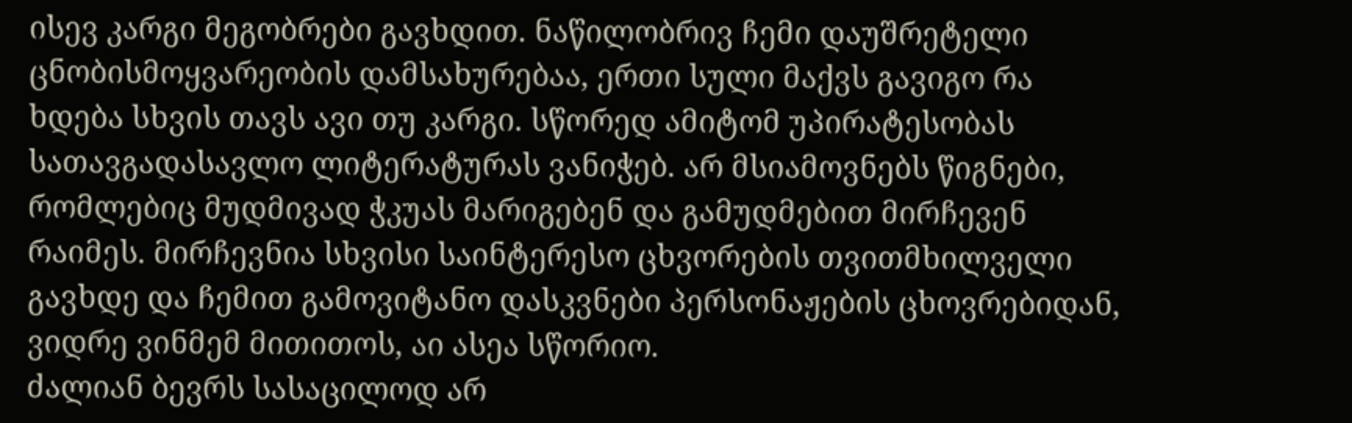ისევ კარგი მეგობრები გავხდით. ნაწილობრივ ჩემი დაუშრეტელი ცნობისმოყვარეობის დამსახურებაა, ერთი სული მაქვს გავიგო რა ხდება სხვის თავს ავი თუ კარგი. სწორედ ამიტომ უპირატესობას სათავგადასავლო ლიტერატურას ვანიჭებ. არ მსიამოვნებს წიგნები, რომლებიც მუდმივად ჭკუას მარიგებენ და გამუდმებით მირჩევენ რაიმეს. მირჩევნია სხვისი საინტერესო ცხვორების თვითმხილველი გავხდე და ჩემით გამოვიტანო დასკვნები პერსონაჟების ცხოვრებიდან, ვიდრე ვინმემ მითითოს, აი ასეა სწორიო.
ძალიან ბევრს სასაცილოდ არ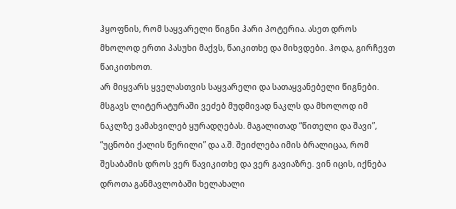ჰყოფნის, რომ საყვარელი წიგნი ჰარი პოტერია. ასეთ დროს მხოლოდ ერთი პასუხი მაქვს, წაიკითხე და მიხვდები. ჰოდა, გირჩევთ წაიკითხოთ.
არ მიყვარს ყველასთვის საყვარელი და სათაყვანებელი წიგნები. მსგავს ლიტერატურაში ვეძებ მუდმივად ნაკლს და მხოლოდ იმ ნაკლზე ვამახვილებ ყურადღებას. მაგალითად “წითელი და შავი”, “უცნობი ქალის წერილი” და ა.შ. შეიძლება იმის ბრალიცაა, რომ შესაბამის დროს ვერ წავიკითხე და ვერ გავიაზრე. ვინ იცის, იქნება დროთა განმავლობაში ხელახალი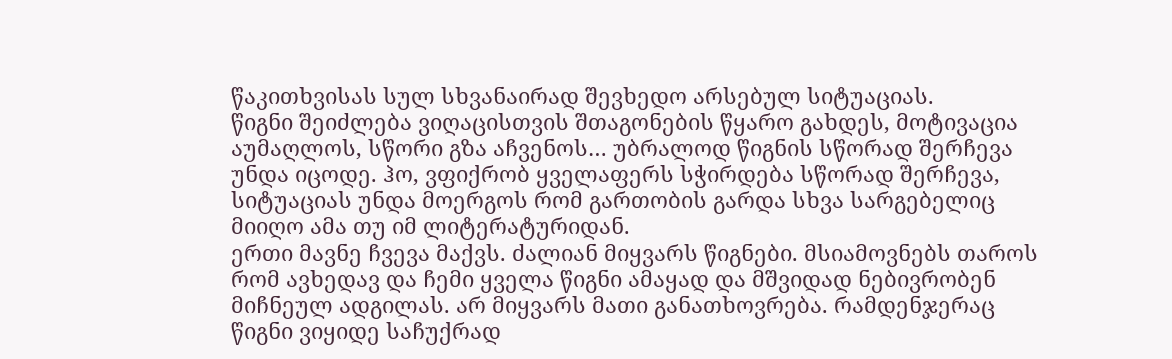წაკითხვისას სულ სხვანაირად შევხედო არსებულ სიტუაციას.
წიგნი შეიძლება ვიღაცისთვის შთაგონების წყარო გახდეს, მოტივაცია აუმაღლოს, სწორი გზა აჩვენოს… უბრალოდ წიგნის სწორად შერჩევა უნდა იცოდე. ჰო, ვფიქრობ ყველაფერს სჭირდება სწორად შერჩევა, სიტუაციას უნდა მოერგოს რომ გართობის გარდა სხვა სარგებელიც მიიღო ამა თუ იმ ლიტერატურიდან.
ერთი მავნე ჩვევა მაქვს. ძალიან მიყვარს წიგნები. მსიამოვნებს თაროს რომ ავხედავ და ჩემი ყველა წიგნი ამაყად და მშვიდად ნებივრობენ მიჩნეულ ადგილას. არ მიყვარს მათი განათხოვრება. რამდენჯერაც წიგნი ვიყიდე საჩუქრად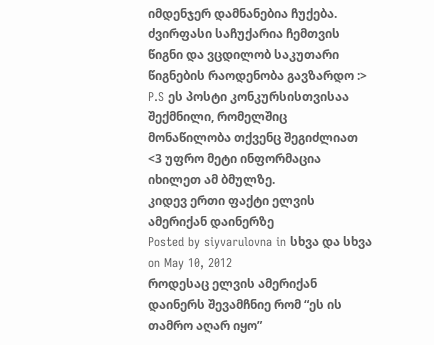იმდენჯერ დამნანებია ჩუქება. ძვირფასი საჩუქარია ჩემთვის წიგნი და ვცდილობ საკუთარი წიგნების რაოდენობა გავზარდო :>
P.S ეს პოსტი კონკურსისთვისაა შექმნილი, რომელშიც მონაწილობა თქვენც შეგიძლიათ <3 უფრო მეტი ინფორმაცია იხილეთ ამ ბმულზე.
კიდევ ერთი ფაქტი ელვის ამერიქან დაინერზე
Posted by siyvarulovna in სხვა და სხვა on May 10, 2012
როდესაც ელვის ამერიქან დაინერს შევამჩნიე რომ “ეს ის თამრო აღარ იყო”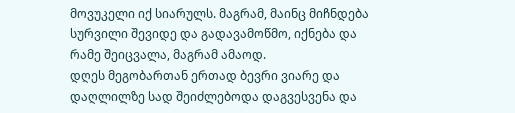მოვუკელი იქ სიარულს. მაგრამ, მაინც მიჩნდება სურვილი შევიდე და გადავამოწმო, იქნება და რამე შეიცვალა, მაგრამ ამაოდ.
დღეს მეგობართან ერთად ბევრი ვიარე და დაღლილზე სად შეიძლებოდა დაგვესვენა და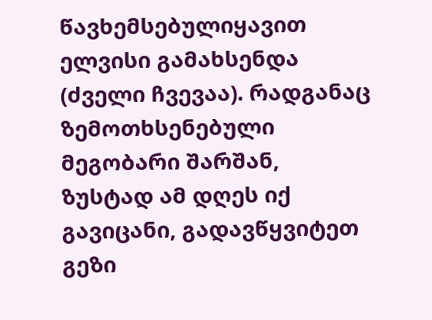წავხემსებულიყავით ელვისი გამახსენდა (ძველი ჩვევაა). რადგანაც ზემოთხსენებული მეგობარი შარშან, ზუსტად ამ დღეს იქ გავიცანი, გადავწყვიტეთ გეზი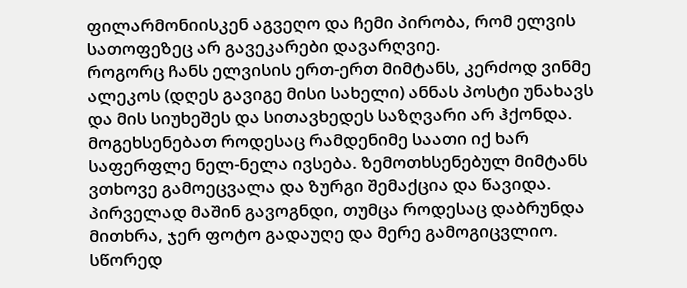ფილარმონიისკენ აგვეღო და ჩემი პირობა, რომ ელვის სათოფეზეც არ გავეკარები დავარღვიე.
როგორც ჩანს ელვისის ერთ-ერთ მიმტანს, კერძოდ ვინმე ალეკოს (დღეს გავიგე მისი სახელი) ანნას პოსტი უნახავს და მის სიუხეშეს და სითავხედეს საზღვარი არ ჰქონდა. მოგეხსენებათ როდესაც რამდენიმე საათი იქ ხარ საფერფლე ნელ-ნელა ივსება. ზემოთხსენებულ მიმტანს ვთხოვე გამოეცვალა და ზურგი შემაქცია და წავიდა. პირველად მაშინ გავოგნდი, თუმცა როდესაც დაბრუნდა მითხრა, ჯერ ფოტო გადაუღე და მერე გამოგიცვლიო. სწორედ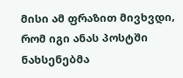მისი ამ ფრაზით მივხვდი, რომ იგი ანას პოსტში ნახსენებმა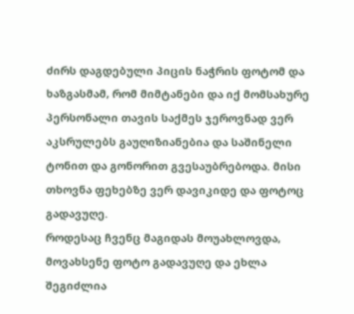ძირს დაგდებული პიცის ნაჭრის ფოტომ და ხაზგასმამ, რომ მიმტანები და იქ მომსახურე პერსონალი თავის საქმეს ჯეროვნად ვერ აკსრულებს გაუღიზიანებია და საშინელი ტონით და გონორით გვესაუბრებოდა. მისი თხოვნა ფეხებზე ვერ დავიკიდე და ფოტოც გადავუღე.
როდესაც ჩვენც მაგიდას მოუახლოვდა, მოვახსენე ფოტო გადავუღე და ეხლა შეგიძლია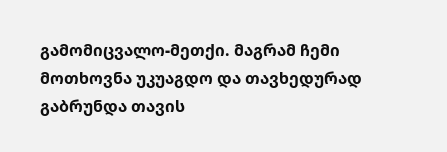გამომიცვალო-მეთქი. მაგრამ ჩემი მოთხოვნა უკუაგდო და თავხედურად გაბრუნდა თავის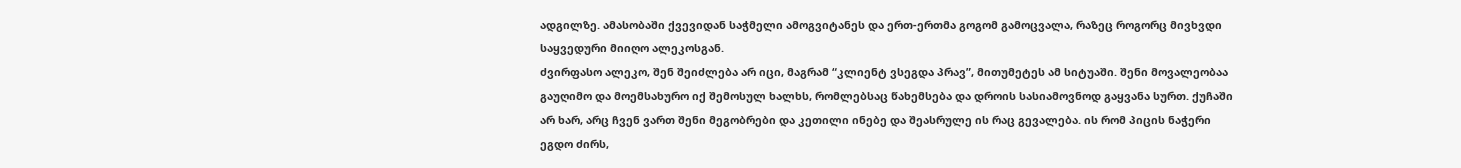ადგილზე. ამასობაში ქვევიდან საჭმელი ამოგვიტანეს და ერთ-ერთმა გოგომ გამოცვალა, რაზეც როგორც მივხვდი საყვედური მიიღო ალეკოსგან.
ძვირფასო ალეკო, შენ შეიძლება არ იცი, მაგრამ “კლიენტ ვსეგდა პრავ”, მითუმეტეს ამ სიტუაში. შენი მოვალეობაა გაუღიმო და მოემსახურო იქ შემოსულ ხალხს, რომლებსაც წახემსება და დროის სასიამოვნოდ გაყვანა სურთ. ქუჩაში არ ხარ, არც ჩვენ ვართ შენი მეგობრები და კეთილი ინებე და შეასრულე ის რაც გევალება. ის რომ პიცის ნაჭერი ეგდო ძირს,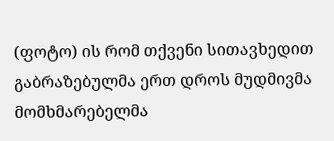(ფოტო) ის რომ თქვენი სითავხედით გაბრაზებულმა ერთ დროს მუდმივმა მომხმარებელმა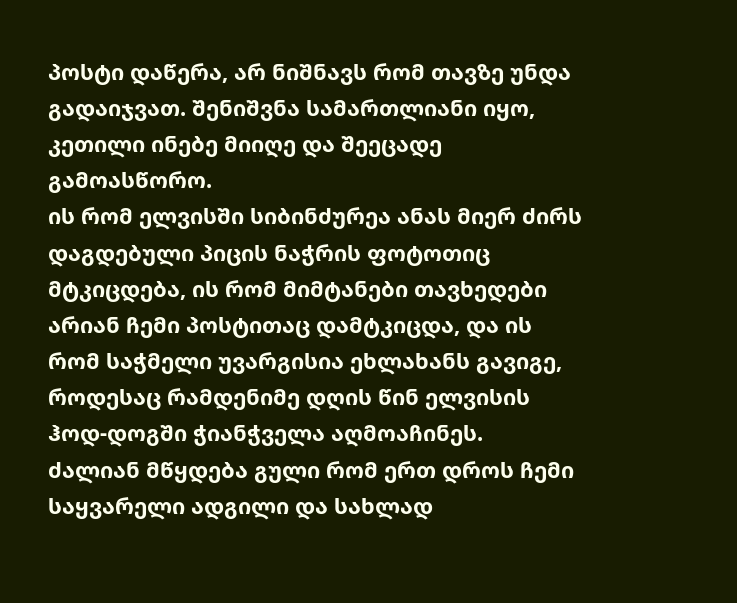პოსტი დაწერა, არ ნიშნავს რომ თავზე უნდა გადაიჯვათ. შენიშვნა სამართლიანი იყო, კეთილი ინებე მიიღე და შეეცადე გამოასწორო.
ის რომ ელვისში სიბინძურეა ანას მიერ ძირს დაგდებული პიცის ნაჭრის ფოტოთიც მტკიცდება, ის რომ მიმტანები თავხედები არიან ჩემი პოსტითაც დამტკიცდა, და ის რომ საჭმელი უვარგისია ეხლახანს გავიგე, როდესაც რამდენიმე დღის წინ ელვისის ჰოდ-დოგში ჭიანჭველა აღმოაჩინეს.
ძალიან მწყდება გული რომ ერთ დროს ჩემი საყვარელი ადგილი და სახლად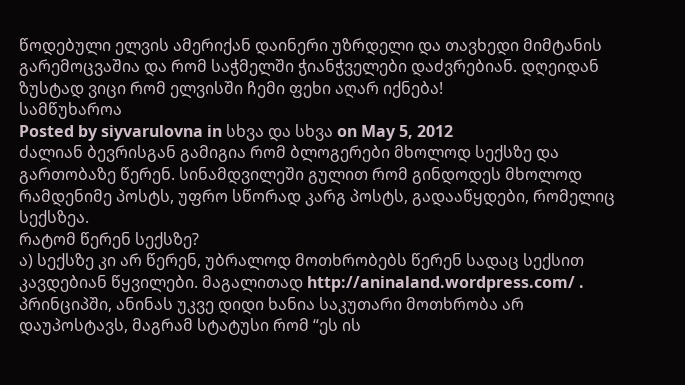წოდებული ელვის ამერიქან დაინერი უზრდელი და თავხედი მიმტანის გარემოცვაშია და რომ საჭმელში ჭიანჭველები დაძვრებიან. დღეიდან ზუსტად ვიცი რომ ელვისში ჩემი ფეხი აღარ იქნება!
სამწუხაროა
Posted by siyvarulovna in სხვა და სხვა on May 5, 2012
ძალიან ბევრისგან გამიგია რომ ბლოგერები მხოლოდ სექსზე და გართობაზე წერენ. სინამდვილეში გულით რომ გინდოდეს მხოლოდ რამდენიმე პოსტს, უფრო სწორად კარგ პოსტს, გადააწყდები, რომელიც სექსზეა.
რატომ წერენ სექსზე?
ა) სექსზე კი არ წერენ, უბრალოდ მოთხრობებს წერენ სადაც სექსით კავდებიან წყვილები. მაგალითად http://aninaland.wordpress.com/ . პრინციპში, ანინას უკვე დიდი ხანია საკუთარი მოთხრობა არ დაუპოსტავს, მაგრამ სტატუსი რომ “ეს ის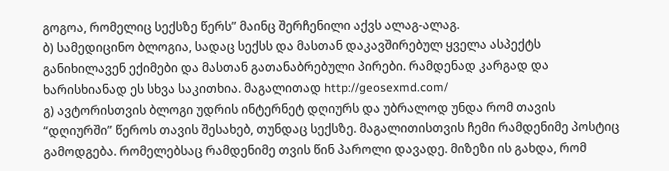გოგოა, რომელიც სექსზე წერს” მაინც შერჩენილი აქვს ალაგ-ალაგ.
ბ) სამედიცინო ბლოგია, სადაც სექსს და მასთან დაკავშირებულ ყველა ასპექტს განიხილავენ ექიმები და მასთან გათანაბრებული პირები. რამდენად კარგად და ხარისხიანად ეს სხვა საკითხია. მაგალითად http://geosexmd.com/
გ) ავტორისთვის ბლოგი უდრის ინტერნეტ დღიურს და უბრალოდ უნდა რომ თავის “დღიურში” წეროს თავის შესახებ, თუნდაც სექსზე. მაგალითისთვის ჩემი რამდენიმე პოსტიც გამოდგება. რომელებსაც რამდენიმე თვის წინ პაროლი დავადე. მიზეზი ის გახდა, რომ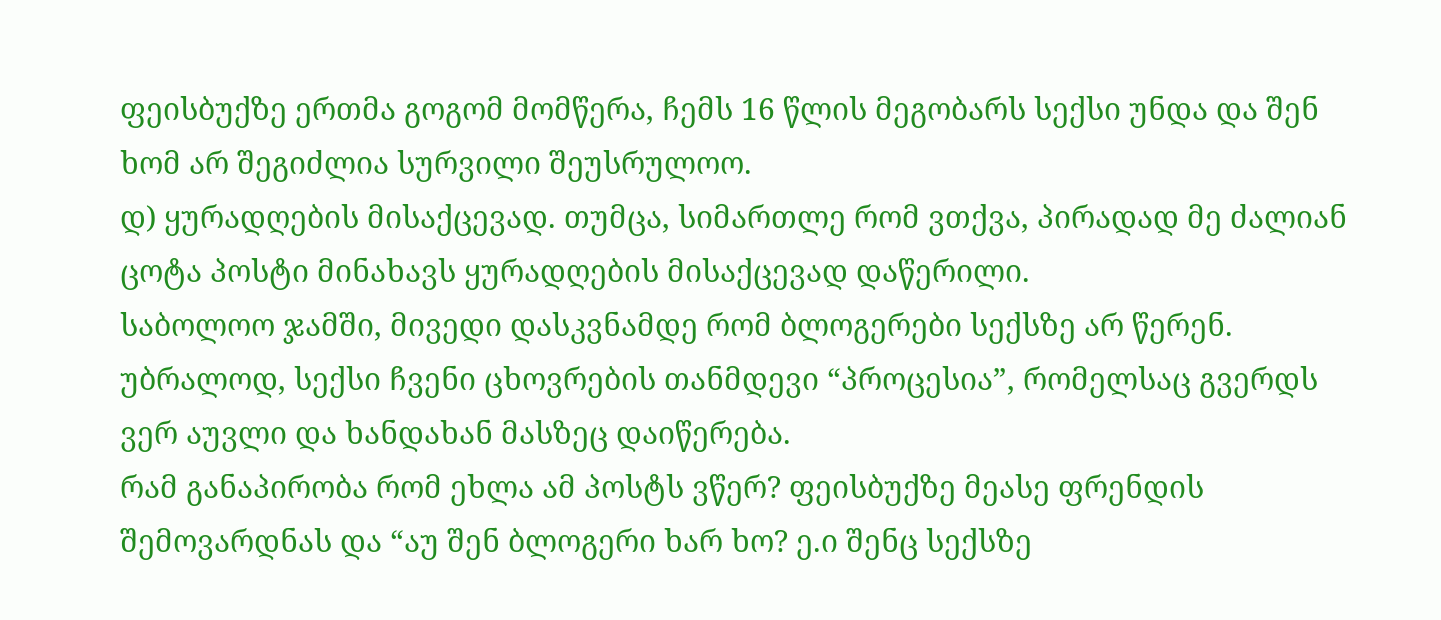ფეისბუქზე ერთმა გოგომ მომწერა, ჩემს 16 წლის მეგობარს სექსი უნდა და შენ ხომ არ შეგიძლია სურვილი შეუსრულოო.
დ) ყურადღების მისაქცევად. თუმცა, სიმართლე რომ ვთქვა, პირადად მე ძალიან ცოტა პოსტი მინახავს ყურადღების მისაქცევად დაწერილი.
საბოლოო ჯამში, მივედი დასკვნამდე რომ ბლოგერები სექსზე არ წერენ. უბრალოდ, სექსი ჩვენი ცხოვრების თანმდევი “პროცესია”, რომელსაც გვერდს ვერ აუვლი და ხანდახან მასზეც დაიწერება.
რამ განაპირობა რომ ეხლა ამ პოსტს ვწერ? ფეისბუქზე მეასე ფრენდის შემოვარდნას და “აუ შენ ბლოგერი ხარ ხო? ე.ი შენც სექსზე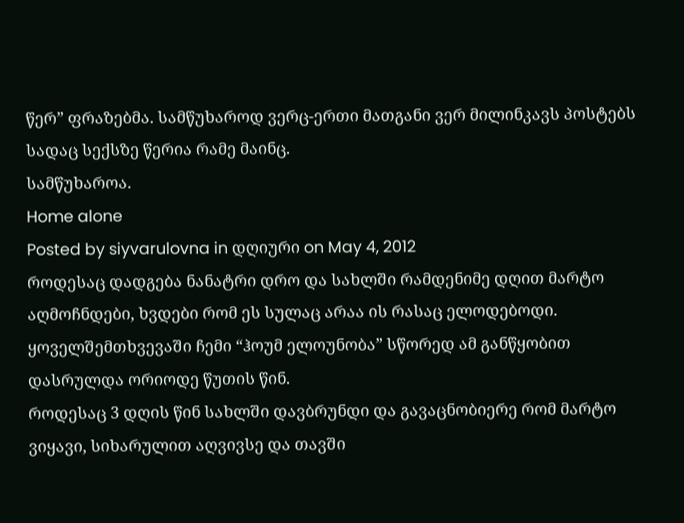წერ” ფრაზებმა. სამწუხაროდ ვერც-ერთი მათგანი ვერ მილინკავს პოსტებს სადაც სექსზე წერია რამე მაინც.
სამწუხაროა.
Home alone
Posted by siyvarulovna in დღიური on May 4, 2012
როდესაც დადგება ნანატრი დრო და სახლში რამდენიმე დღით მარტო აღმოჩნდები, ხვდები რომ ეს სულაც არაა ის რასაც ელოდებოდი. ყოველშემთხვევაში ჩემი “ჰოუმ ელოუნობა” სწორედ ამ განწყობით დასრულდა ორიოდე წუთის წინ.
როდესაც 3 დღის წინ სახლში დავბრუნდი და გავაცნობიერე რომ მარტო ვიყავი, სიხარულით აღვივსე და თავში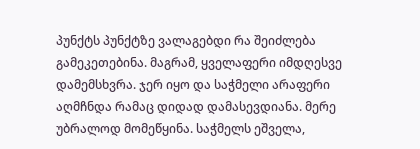პუნქტს პუნქტზე ვალაგებდი რა შეიძლება გამეკეთებინა. მაგრამ, ყველაფერი იმდღესვე დამემსხვრა. ჯერ იყო და საჭმელი არაფერი აღმჩნდა რამაც დიდად დამასევდიანა. მერე უბრალოდ მომეწყინა. საჭმელს ეშველა,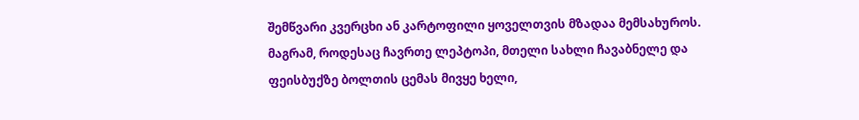შემწვარი კვერცხი ან კარტოფილი ყოველთვის მზადაა მემსახუროს. მაგრამ, როდესაც ჩავრთე ლეპტოპი, მთელი სახლი ჩავაბნელე და ფეისბუქზე ბოლთის ცემას მივყე ხელი,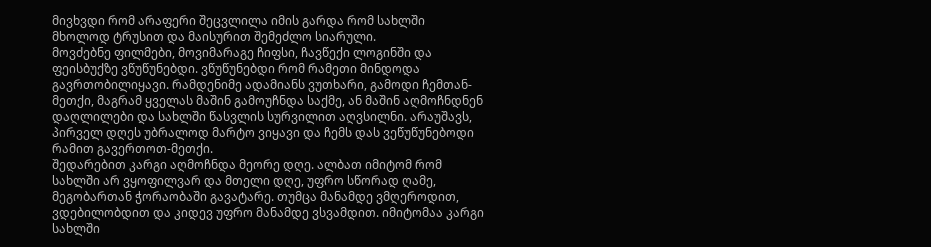მივხვდი რომ არაფერი შეცვლილა იმის გარდა რომ სახლში მხოლოდ ტრუსით და მაისურით შემეძლო სიარული.
მოვძებნე ფილმები, მოვიმარაგე ჩიფსი, ჩავწექი ლოგინში და ფეისბუქზე ვწუწუნებდი. ვწუწუნებდი რომ რამეთი მინდოდა გავრთობილიყავი. რამდენიმე ადამიანს ვუთხარი, გამოდი ჩემთან-მეთქი, მაგრამ ყველას მაშინ გამოუჩნდა საქმე, ან მაშინ აღმოჩნდნენ დაღლილები და სახლში წასვლის სურვილით აღვსილნი. არაუშავს, პირველ დღეს უბრალოდ მარტო ვიყავი და ჩემს დას ვეწუწუნებოდი რამით გავერთოთ-მეთქი.
შედარებით კარგი აღმოჩნდა მეორე დღე. ალბათ იმიტომ რომ სახლში არ ვყოფილვარ და მთელი დღე, უფრო სწორად ღამე, მეგობართან ჭორაობაში გავატარე. თუმცა მანამდე ვმღეროდით, ვდებილობდით და კიდევ უფრო მანამდე ვსვამდით. იმიტომაა კარგი სახლში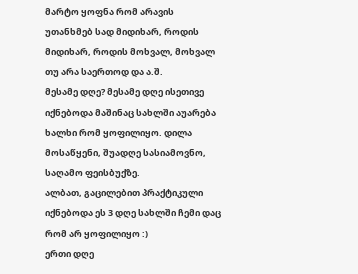მარტო ყოფნა რომ არავის უთანხმებ სად მიდიხარ, როდის მიდიხარ, როდის მოხვალ, მოხვალ თუ არა საერთოდ და ა.შ.
მესამე დღე? მესამე დღე ისეთივე იქნებოდა მაშინაც სახლში აუარება ხალხი რომ ყოფილიყო. დილა მოსაწყენი, შუადღე სასიამოვნო, საღამო ფეისბუქზე.
ალბათ, გაცილებით პრაქტიკული იქნებოდა ეს 3 დღე სახლში ჩემი დაც რომ არ ყოფილიყო :)
ერთი დღე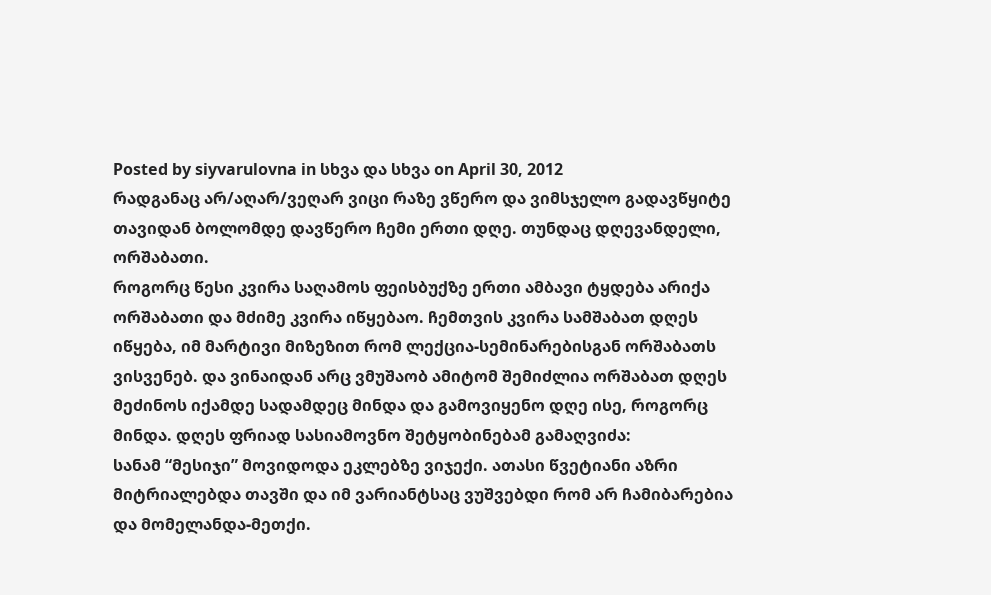Posted by siyvarulovna in სხვა და სხვა on April 30, 2012
რადგანაც არ/აღარ/ვეღარ ვიცი რაზე ვწერო და ვიმსჯელო გადავწყიტე თავიდან ბოლომდე დავწერო ჩემი ერთი დღე. თუნდაც დღევანდელი, ორშაბათი.
როგორც წესი კვირა საღამოს ფეისბუქზე ერთი ამბავი ტყდება არიქა ორშაბათი და მძიმე კვირა იწყებაო. ჩემთვის კვირა სამშაბათ დღეს იწყება, იმ მარტივი მიზეზით რომ ლექცია-სემინარებისგან ორშაბათს ვისვენებ. და ვინაიდან არც ვმუშაობ ამიტომ შემიძლია ორშაბათ დღეს მეძინოს იქამდე სადამდეც მინდა და გამოვიყენო დღე ისე, როგორც მინდა. დღეს ფრიად სასიამოვნო შეტყობინებამ გამაღვიძა:
სანამ “მესიჯი” მოვიდოდა ეკლებზე ვიჯექი. ათასი წვეტიანი აზრი მიტრიალებდა თავში და იმ ვარიანტსაც ვუშვებდი რომ არ ჩამიბარებია და მომელანდა-მეთქი.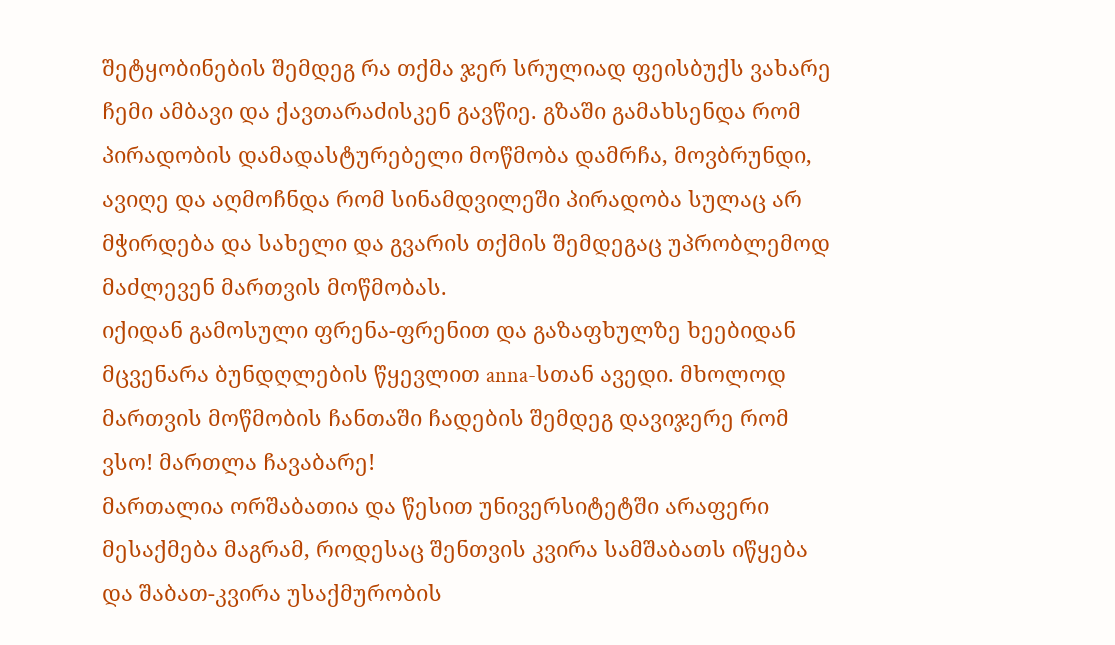შეტყობინების შემდეგ რა თქმა ჯერ სრულიად ფეისბუქს ვახარე ჩემი ამბავი და ქავთარაძისკენ გავწიე. გზაში გამახსენდა რომ პირადობის დამადასტურებელი მოწმობა დამრჩა, მოვბრუნდი, ავიღე და აღმოჩნდა რომ სინამდვილეში პირადობა სულაც არ მჭირდება და სახელი და გვარის თქმის შემდეგაც უპრობლემოდ მაძლევენ მართვის მოწმობას.
იქიდან გამოსული ფრენა-ფრენით და გაზაფხულზე ხეებიდან მცვენარა ბუნდღლების წყევლით anna-სთან ავედი. მხოლოდ მართვის მოწმობის ჩანთაში ჩადების შემდეგ დავიჯერე რომ ვსო! მართლა ჩავაბარე!
მართალია ორშაბათია და წესით უნივერსიტეტში არაფერი მესაქმება მაგრამ, როდესაც შენთვის კვირა სამშაბათს იწყება და შაბათ-კვირა უსაქმურობის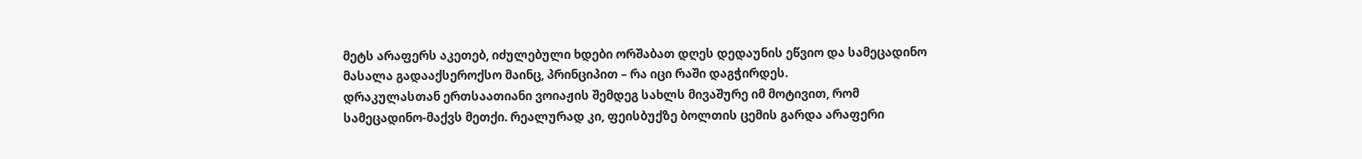მეტს არაფერს აკეთებ, იძულებული ხდები ორშაბათ დღეს დედაუნის ეწვიო და სამეცადინო მასალა გადააქსეროქსო მაინც, პრინციპით – რა იცი რაში დაგჭირდეს.
დრაკულასთან ერთსაათიანი ვოიაჟის შემდეგ სახლს მივაშურე იმ მოტივით, რომ სამეცადინო-მაქვს მეთქი. რეალურად კი, ფეისბუქზე ბოლთის ცემის გარდა არაფერი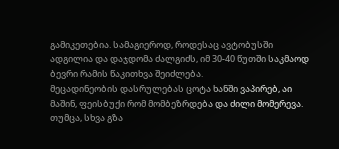გამიკეთებია. სამაგიეროდ, როდესაც ავტობუსში ადგილია და დაჯდომა ძალგიძს, იმ 30-40 წუთში საკმაოდ ბევრი რამის წაკითხვა შეიძლება.
მეცადინეობის დასრულებას ცოტა ხანში ვაპირებ, აი მაშინ, ფეისბუქი რომ მომბეზრდება და ძილი მომერევა. თუმცა, სხვა გზა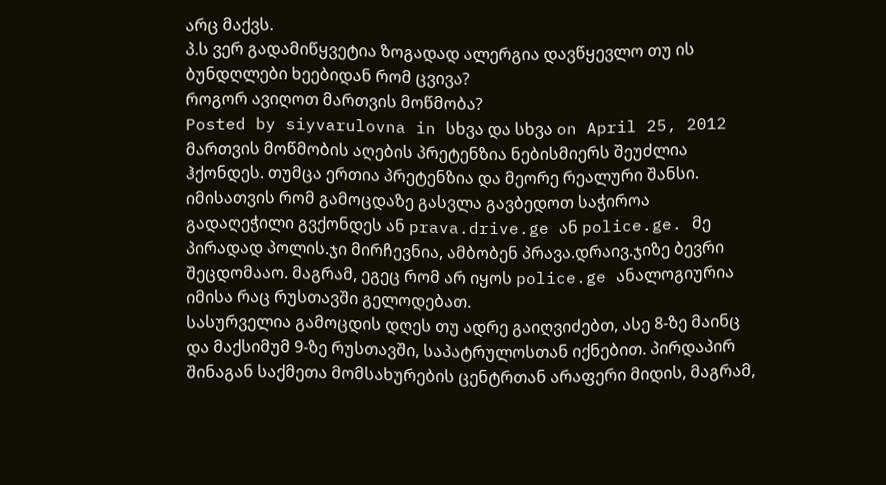არც მაქვს.
პ.ს ვერ გადამიწყვეტია ზოგადად ალერგია დავწყევლო თუ ის ბუნდღლები ხეებიდან რომ ცვივა?
როგორ ავიღოთ მართვის მოწმობა?
Posted by siyvarulovna in სხვა და სხვა on April 25, 2012
მართვის მოწმობის აღების პრეტენზია ნებისმიერს შეუძლია ჰქონდეს. თუმცა ერთია პრეტენზია და მეორე რეალური შანსი.
იმისათვის რომ გამოცდაზე გასვლა გავბედოთ საჭიროა გადაღეჭილი გვქონდეს ან prava.drive.ge ან police.ge. მე პირადად პოლის.ჯი მირჩევნია, ამბობენ პრავა.დრაივ.ჯიზე ბევრი შეცდომააო. მაგრამ, ეგეც რომ არ იყოს police.ge ანალოგიურია იმისა რაც რუსთავში გელოდებათ.
სასურველია გამოცდის დღეს თუ ადრე გაიღვიძებთ, ასე 8-ზე მაინც და მაქსიმუმ 9-ზე რუსთავში, საპატრულოსთან იქნებით. პირდაპირ შინაგან საქმეთა მომსახურების ცენტრთან არაფერი მიდის, მაგრამ,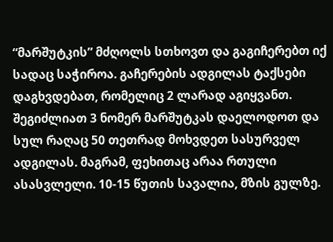“მარშუტკის” მძღოლს სთხოვთ და გაგიჩერებთ იქ სადაც საჭიროა. გაჩერების ადგილას ტაქსები დაგხვდებათ, რომელიც 2 ლარად აგიყვანთ. შეგიძლიათ 3 ნომერ მარშუტკას დაელოდოთ და სულ რაღაც 50 თეთრად მოხვდეთ სასურველ ადგილას. მაგრამ, ფეხითაც არაა რთული ასასვლელი. 10-15 წუთის სავალია, მზის გულზე.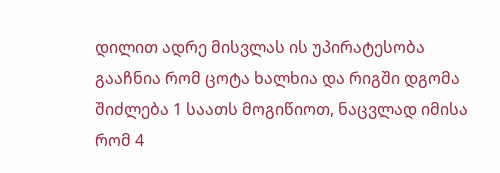დილით ადრე მისვლას ის უპირატესობა გააჩნია რომ ცოტა ხალხია და რიგში დგომა შიძლება 1 საათს მოგიწიოთ, ნაცვლად იმისა რომ 4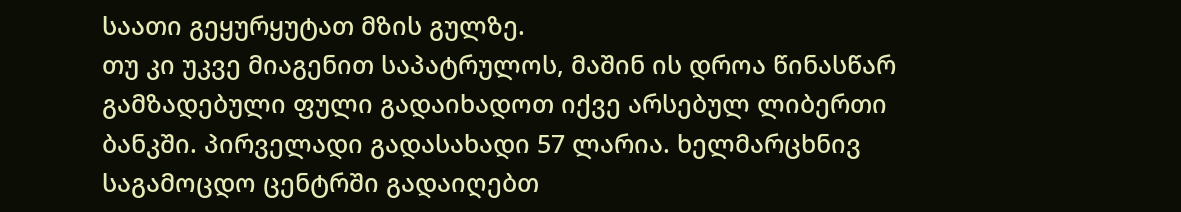საათი გეყურყუტათ მზის გულზე.
თუ კი უკვე მიაგენით საპატრულოს, მაშინ ის დროა წინასწარ გამზადებული ფული გადაიხადოთ იქვე არსებულ ლიბერთი ბანკში. პირველადი გადასახადი 57 ლარია. ხელმარცხნივ საგამოცდო ცენტრში გადაიღებთ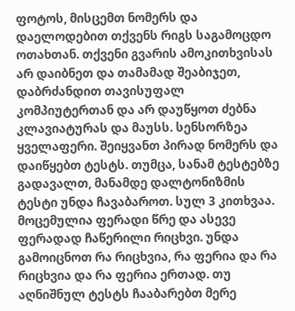ფოტოს, მისცემთ ნომერს და დაელოდებით თქვენს რიგს საგამოცდო ოთახთან. თქვენი გვარის ამოკითხვისას არ დაიბნეთ და თამამად შეაბიჯეთ, დაბრძანდით თავისუფალ კომპიუტერთან და არ დაუწყოთ ძებნა კლავიატურას და მაუსს. სენსორზეა ყველაფერი. შეიყვანთ პირად ნომერს და დაიწყებთ ტესტს. თუმცა, სანამ ტესტებზე გადავალთ, მანამდე დალტონიზმის ტესტი უნდა ჩავაბაროთ. სულ 3 კითხვაა. მოცემულია ფერადი წრე და ასევე ფერადად ჩაწერილი რიცხვი. უნდა გამოიცნოთ რა რიცხვია, რა ფერია და რა რიცხვია და რა ფერია ერთად. თუ აღნიშნულ ტესტს ჩააბარებთ მერე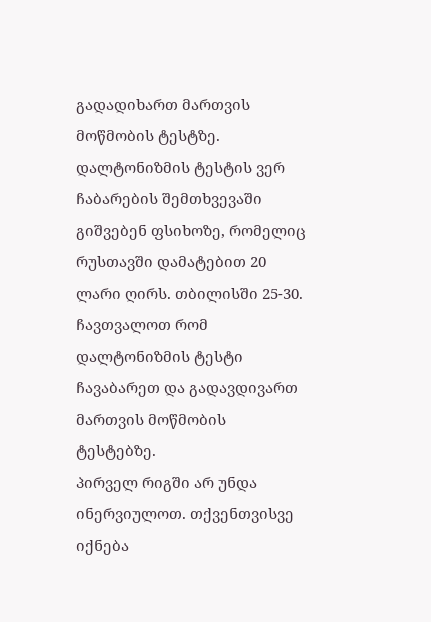გადადიხართ მართვის მოწმობის ტესტზე. დალტონიზმის ტესტის ვერ ჩაბარების შემთხვევაში გიშვებენ ფსიხოზე, რომელიც რუსთავში დამატებით 20 ლარი ღირს. თბილისში 25-30. ჩავთვალოთ რომ დალტონიზმის ტესტი ჩავაბარეთ და გადავდივართ მართვის მოწმობის ტესტებზე.
პირველ რიგში არ უნდა ინერვიულოთ. თქვენთვისვე იქნება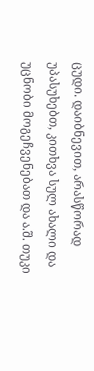ცუდი. დაიბნევით, არასწორად უპასუხებთ, კითხვა სულ ახალი და უცნობი მოგეჩვენებათ და ა.შ. თუკი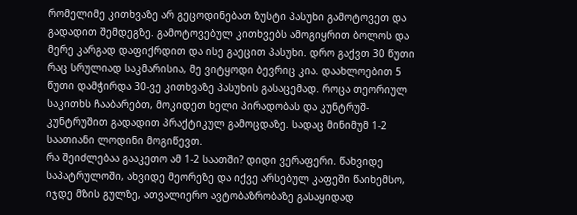რომელიმე კითხვაზე არ გეცოდინებათ ზუსტი პასუხი გამოტოვეთ და გადადით შემდეგზე. გამოტოვებულ კითხვებს ამოგიყრით ბოლოს და მერე კარგად დაფიქრდით და ისე გაეცით პასუხი. დრო გაქვთ 30 წუთი რაც სრულიად საკმარისია, მე ვიტყოდი ბევრიც კია. დაახლოებით 5 წუთი დამჭირდა 30-ვე კითხვაზე პასუხის გასაცემად. როცა თეორიულ საკითხს ჩააბარებთ, მოკიდეთ ხელი პირადობას და კუნტრუშ-კუნტრუშით გადადით პრაქტიკულ გამოცდაზე. სადაც მინიმუმ 1-2 საათიანი ლოდინი მოგიწევთ.
რა შეიძლებაა გააკეთო ამ 1-2 საათში? დიდი ვერაფერი. წახვიდე საპატრულოში, ახვიდე მეორეზე და იქვე არსებულ კაფეში წაიხემსო, იჯდე მზის გულზე, ათვალიერო ავტობაზრობაზე გასაყიდად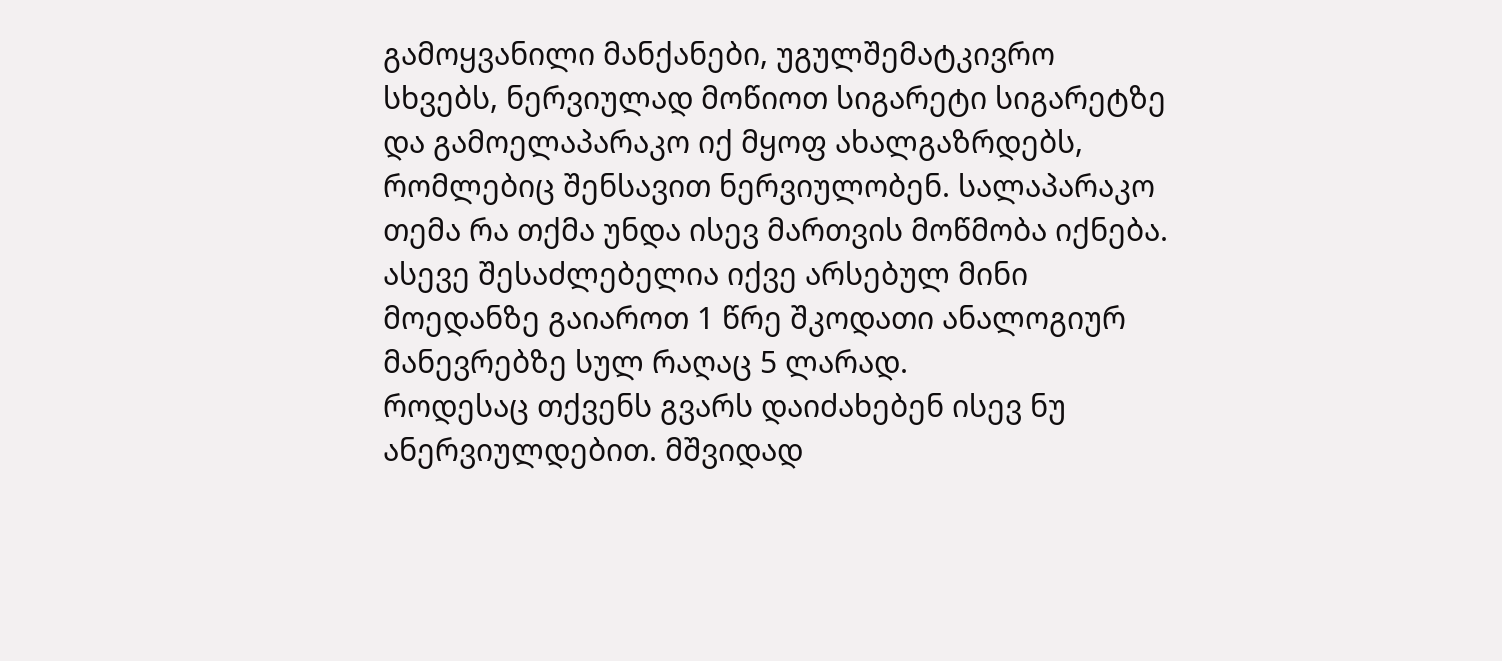გამოყვანილი მანქანები, უგულშემატკივრო სხვებს, ნერვიულად მოწიოთ სიგარეტი სიგარეტზე და გამოელაპარაკო იქ მყოფ ახალგაზრდებს, რომლებიც შენსავით ნერვიულობენ. სალაპარაკო თემა რა თქმა უნდა ისევ მართვის მოწმობა იქნება. ასევე შესაძლებელია იქვე არსებულ მინი მოედანზე გაიაროთ 1 წრე შკოდათი ანალოგიურ მანევრებზე სულ რაღაც 5 ლარად.
როდესაც თქვენს გვარს დაიძახებენ ისევ ნუ ანერვიულდებით. მშვიდად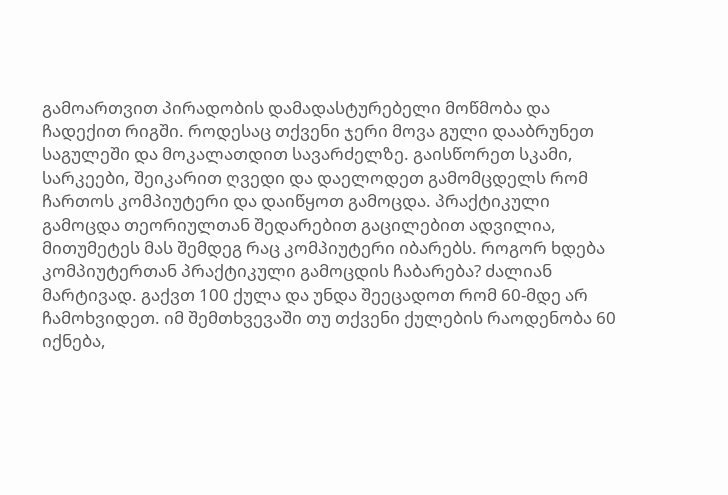გამოართვით პირადობის დამადასტურებელი მოწმობა და ჩადექით რიგში. როდესაც თქვენი ჯერი მოვა გული დააბრუნეთ საგულეში და მოკალათდით სავარძელზე. გაისწორეთ სკამი, სარკეები, შეიკარით ღვედი და დაელოდეთ გამომცდელს რომ ჩართოს კომპიუტერი და დაიწყოთ გამოცდა. პრაქტიკული გამოცდა თეორიულთან შედარებით გაცილებით ადვილია, მითუმეტეს მას შემდეგ რაც კომპიუტერი იბარებს. როგორ ხდება კომპიუტერთან პრაქტიკული გამოცდის ჩაბარება? ძალიან მარტივად. გაქვთ 100 ქულა და უნდა შეეცადოთ რომ 60-მდე არ ჩამოხვიდეთ. იმ შემთხვევაში თუ თქვენი ქულების რაოდენობა 60 იქნება,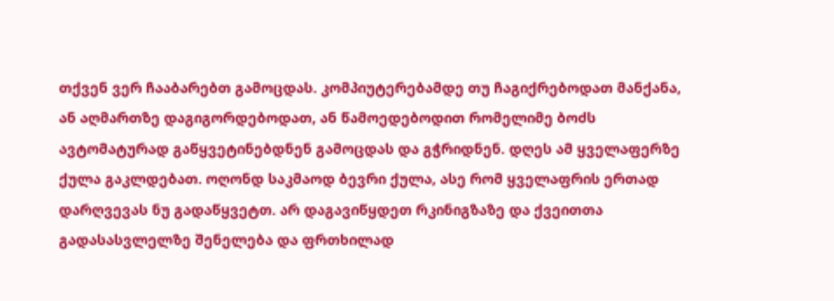თქვენ ვერ ჩააბარებთ გამოცდას. კომპიუტერებამდე თუ ჩაგიქრებოდათ მანქანა, ან აღმართზე დაგიგორდებოდათ, ან წამოედებოდით რომელიმე ბოძს ავტომატურად გაწყვეტინებდნენ გამოცდას და გჭრიდნენ. დღეს ამ ყველაფერზე ქულა გაკლდებათ. ოღონდ საკმაოდ ბევრი ქულა, ასე რომ ყველაფრის ერთად დარღვევას ნუ გადაწყვეტთ. არ დაგავიწყდეთ რკინიგზაზე და ქვეითთა გადასასვლელზე შენელება და ფრთხილად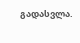გადასვლა.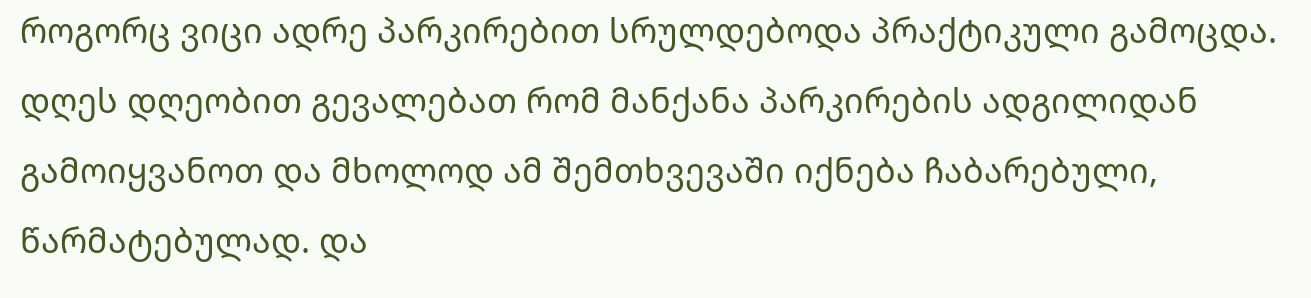როგორც ვიცი ადრე პარკირებით სრულდებოდა პრაქტიკული გამოცდა. დღეს დღეობით გევალებათ რომ მანქანა პარკირების ადგილიდან გამოიყვანოთ და მხოლოდ ამ შემთხვევაში იქნება ჩაბარებული, წარმატებულად. და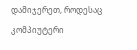დამიჯერეთ, როდესაც კომპიუტერი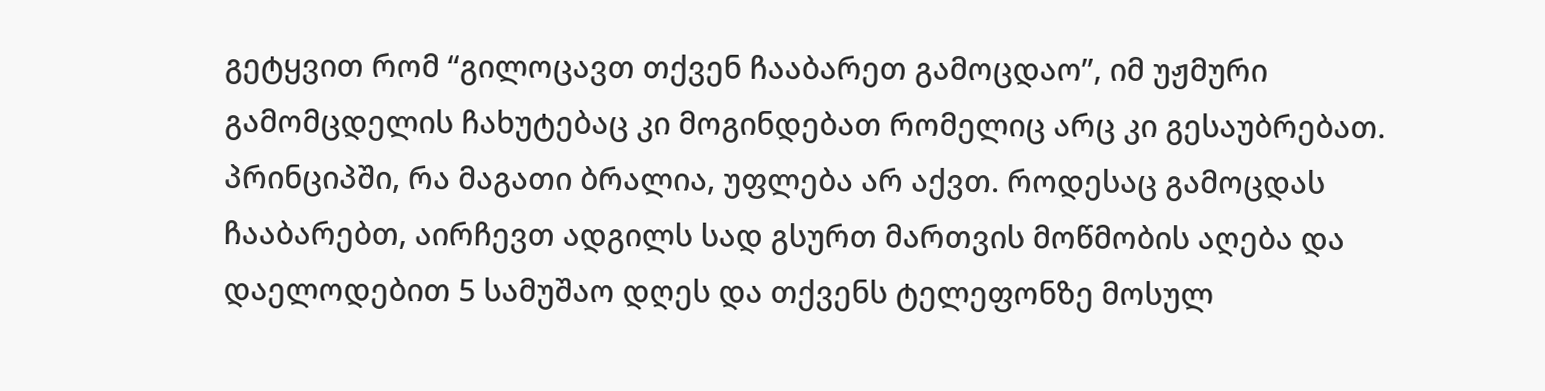გეტყვით რომ “გილოცავთ თქვენ ჩააბარეთ გამოცდაო”, იმ უჟმური გამომცდელის ჩახუტებაც კი მოგინდებათ რომელიც არც კი გესაუბრებათ. პრინციპში, რა მაგათი ბრალია, უფლება არ აქვთ. როდესაც გამოცდას ჩააბარებთ, აირჩევთ ადგილს სად გსურთ მართვის მოწმობის აღება და დაელოდებით 5 სამუშაო დღეს და თქვენს ტელეფონზე მოსულ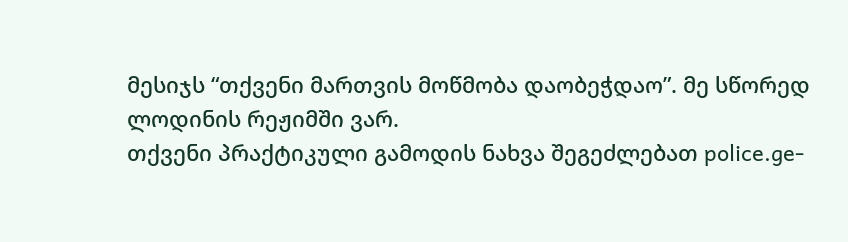მესიჯს “თქვენი მართვის მოწმობა დაობეჭდაო”. მე სწორედ ლოდინის რეჟიმში ვარ.
თქვენი პრაქტიკული გამოდის ნახვა შეგეძლებათ police.ge-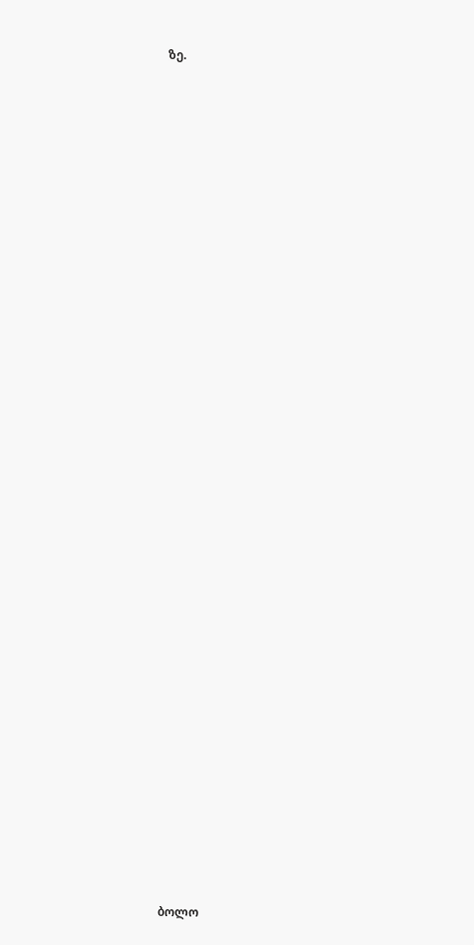ზე.































ბოლო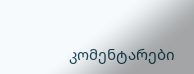კომენტარები